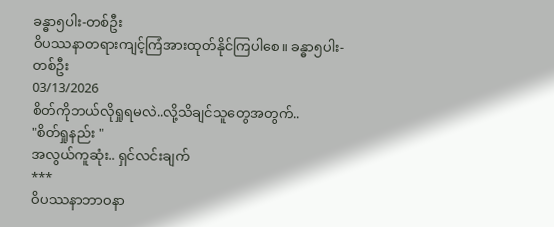ခန္ဓာ၅ပါး-တစ်ဦး
ဝိပဿနာတရားကျင့်ကြံအားထုတ်နိုင်ကြပါစေ။ ခန္ဓာ၅ပါး-တစ်ဦး
03/13/2026
စိတ်ကိုဘယ်လိုရှုရမလဲ..လို့သိချင်သူတွေအတွက်..
"စိတ်ရှုနည်း "
အလွယ်ကူဆုံး.. ရှင်လင်းချက်
***
ဝိပဿနာဘာဝနာ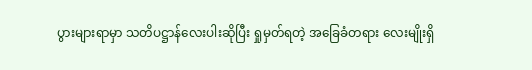ပွားများရာမှာ သတိပဋ္ဌာန်လေးပါးဆိုပြီး ရှုမှတ်ရတဲ့ အခြေခံတရား လေးမျိုးရှိ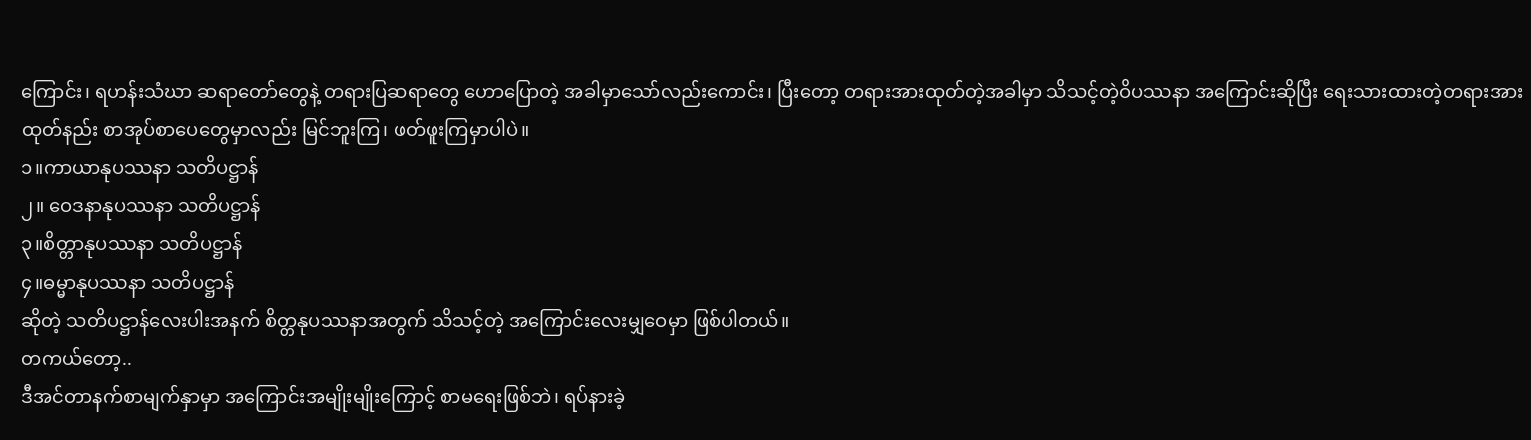ကြောင်း၊ ရဟန်းသံဃာ ဆရာတော်တွေနဲ့ တရားပြဆရာတွေ ဟောပြောတဲ့ အခါမှာသော်လည်းကောင်း၊ ပြီးတော့ တရားအားထုတ်တဲ့အခါမှာ သိသင့်တဲ့ဝိပဿနာ အကြောင်းဆိုပြီး ရေးသားထားတဲ့တရားအားထုတ်နည်း စာအုပ်စာပေတွေမှာလည်း မြင်ဘူးကြ၊ ဖတ်ဖူးကြမှာပါပဲ။
၁။ကာယာနုပဿနာ သတိပဋ္ဌာန်
၂။ ဝေဒနာနုပဿနာ သတိပဋ္ဌာန်
၃။စိတ္တာနုပဿနာ သတိပဋ္ဌာန်
၄။ဓမ္မာနုပဿနာ သတိပဋ္ဌာန်
ဆိုတဲ့ သတိပဋ္ဌာန်လေးပါးအနက် စိတ္တနုပဿနာအတွက် သိသင့်တဲ့ အကြောင်းလေးမျှဝေမှာ ဖြစ်ပါတယ်။
တကယ်တော့..
ဒီအင်တာနက်စာမျက်နှာမှာ အကြောင်းအမျိုးမျိုးကြောင့် စာမရေးဖြစ်ဘဲ၊ ရပ်နားခဲ့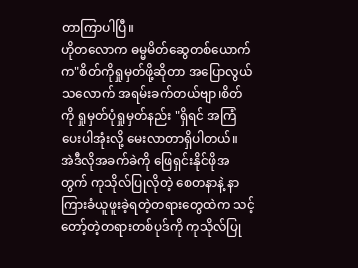တာကြာပါပြီ။
ဟိုတလောက ဓမ္မမိတ်ဆွေတစ်ယောက်က"စိတ်ကိုရှုမှတ်ဖို့ဆိုတာ အပြောလွယ်သလောက် အရမ်းခက်တယ်ဗျာ၊စိတ်ကို ရှုမှတ်ပုံရှုမှတ်နည်း "ရှိရင် အကြံပေးပါအုံးလို့ မေးလာတာရှိပါတယ်။
အဲဒီလိုအခက်ခဲကို ဖြေရှင်းနိုင်ဖိုအတွက် ကုသိုလ်ပြုလိုတဲ့ စေတနာနဲ့ နာကြားခံယူဖူးခဲ့ရတဲ့တရားတွေထဲက သင့်တော့်တဲ့တရားတစ်ပုဒ်ကို ကုသိုလ်ပြု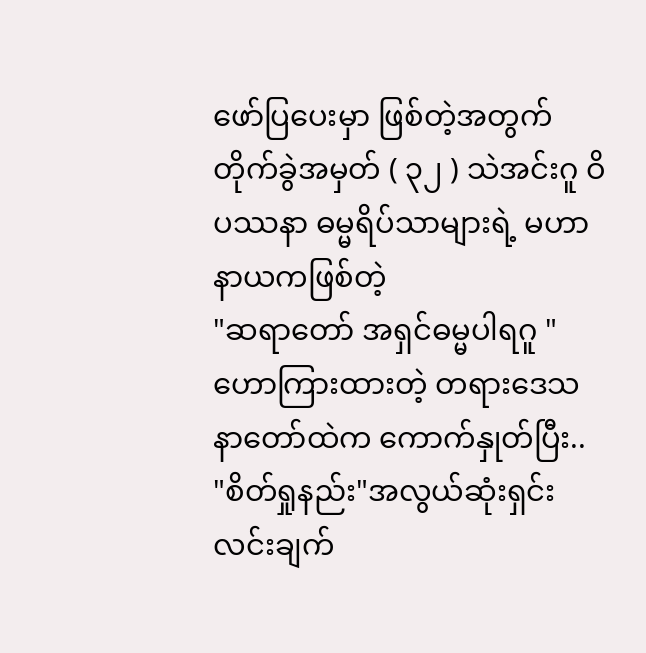ဖော်ပြပေးမှာ ဖြစ်တဲ့အတွက်
တိုက်ခွဲအမှတ် ( ၃၂ ) သဲအင်းဂူ ဝိပဿနာ ဓမ္မရိပ်သာများရဲ့ မဟာနာယကဖြစ်တဲ့
"ဆရာတော် အရှင်ဓမ္မပါရဂူ " ဟောကြားထားတဲ့ တရားဒေသနာတော်ထဲက ကောက်နှုတ်ပြီး..
"စိတ်ရှုနည်း"အလွယ်ဆုံးရှင်းလင်းချက်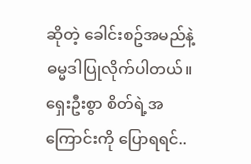ဆိုတဲ့ ခေါင်းစဥ်အမည်နဲ့ ဓမ္မဒါပြုလိုက်ပါတယ်။
ရှေးဦးစွာ စိတ်ရဲ့အကြောင်းကို ပြောရရင်..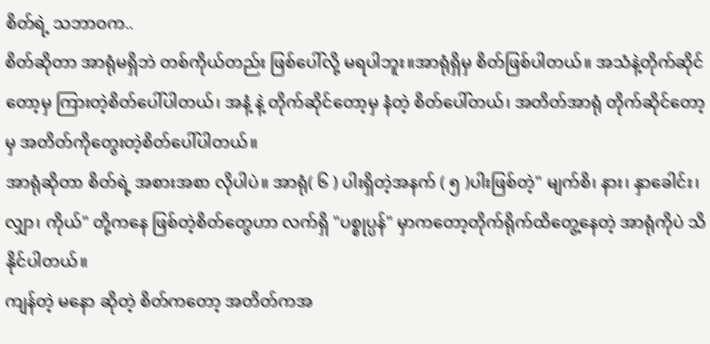စိတ်ရဲ့ သဘာဝက..
စိတ်ဆိုတာ အာရုံမရှိဘဲ တစ်ကိုယ်တည်း ဖြစ်ပေါ်လို့ မရပါဘူး။အာရုံရှိမှ စိတ်ဖြစ်ပါတယ်။ အသံနဲ့တိုက်ဆိုင်တော့မှ ကြားတဲ့စိတ်ပေါ်ပါတယ်၊ အနံ့ နဲ့ တိုက်ဆိုင်တော့မှ နံတဲ့ စိတ်ပေါ်တယ်၊ အတိတ်အာရုံ တိုက်ဆိုင်တော့မှ အတိတ်ကိုတွေးတဲ့စိတ်ပေါ်ပါတယ်။
အာရုံဆိုတာ စိတ်ရဲ့ အစားအစာ လိုပါပဲ။ အာရုံ( ၆ ) ပါးရှိတဲ့အနက် ( ၅ )ပါးဖြစ်တဲ့" မျက်စိ၊ နား၊ နှာခေါင်း၊ လျှာ၊ ကိုယ်" တို့ကနေ ဖြစ်တဲ့စိတ်တွေဟာ လက်ရှိ "ပစ္စုပ္ပန်" မှာကတော့တိုက်ရိုက်ထိတွေ့နေတဲ့ အာရုံကိုပဲ သိနိုင်ပါတယ်။
ကျန်တဲ့ မနော ဆိုတဲ့ စိတ်ကတော့ အတိတ်ကအ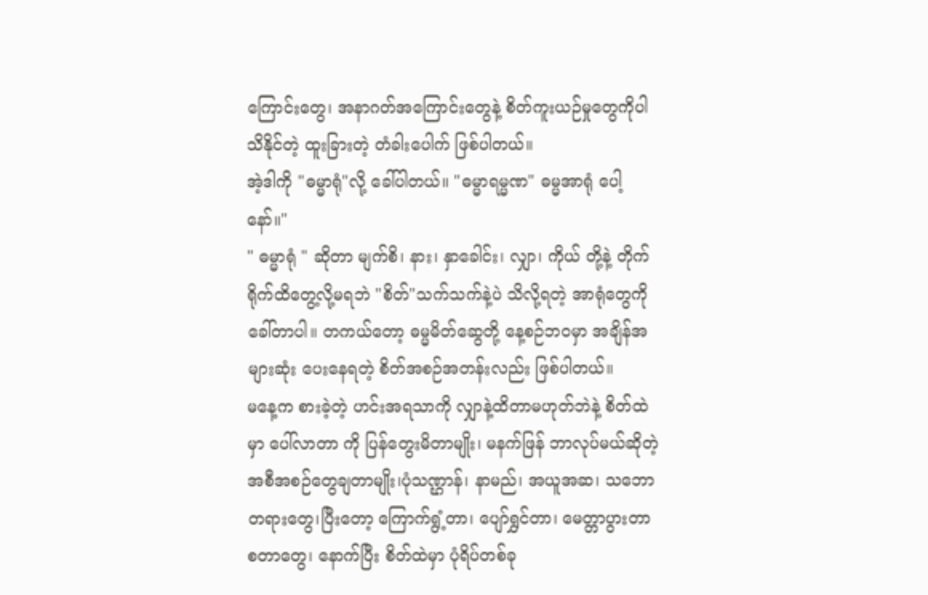ကြောင်းတွေ၊ အနာဂတ်အကြောင်းတွေနဲ့ စိတ်ကူးယဉ်မှုတွေကိုပါ သိနိုင်တဲ့ ထူးခြားတဲ့ တံခါးပေါက် ဖြစ်ပါတယ်။
အဲ့ဒါကို "ဓမ္မာရုံ"လို့ ခေါ်ပါတယ်။ "ဓမ္မာရမ္မဏ" ဓမ္မအာရုံ ပေါ့နော်။"
" ဓမ္မာရုံ " ဆိုတာ မျက်စိ၊ နား၊ နှာခေါင်း၊ လျှာ၊ ကိုယ် တို့နဲ့ တိုက်ရိုက်ထိတွေ့လို့မရဘဲ "စိတ်"သက်သက်နဲ့ပဲ သိလို့ရတဲ့ အာရုံတွေကို ခေါ်တာပါ။ တကယ်တော့ ဓမ္မမိတ်ဆွေတို့ နေ့စဉ်ဘဝမှာ အချိန်အများဆုံး ပေးနေရတဲ့ စိတ်အစဉ်အတန်းလည်း ဖြစ်ပါတယ်။
မနေ့က စားခဲ့တဲ့ ဟင်းအရသာကို လျှာနဲ့ထိတာမဟုတ်ဘဲနဲ့ စိတ်ထဲမှာ ပေါ်လာတာ ကို ပြန်တွေးမိတာမျိုး၊ မနက်ဖြန် ဘာလုပ်မယ်ဆိုတဲ့ အစီအစဉ်တွေချတာမျိုး၊ပုံသဏ္ဌာန်၊ နာမည်၊ အယူအဆ၊ သဘောတရားတွေ၊ပြီးတော့ ကြောက်ရွံ့တာ၊ ပျော်ရွှင်တာ၊ မေတ္တာပွားတာ စတာတွေ၊ နောက်ပြီး စိတ်ထဲမှာ ပုံရိပ်တစ်ခု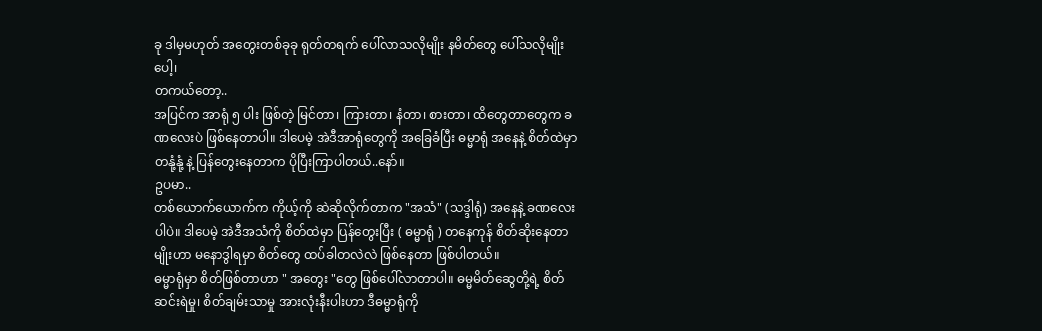ခု ဒါမှမဟုတ် အတွေးတစ်ခုခု ရုတ်တရက် ပေါ်လာသလိုမျိုး နမိတ်တွေ ပေါ်သလိုမျိုးပေါ့၊
တကယ်တော့..
အပြင်က အာရုံ ၅ ပါး ဖြစ်တဲ့ မြင်တာ၊ ကြားတာ၊ နံတာ၊ စားတာ၊ ထိတွေတာတွေက ခဏလေးပဲ ဖြစ်နေတာပါ။ ဒါပေမဲ့ အဲဒီအာရုံတွေကို အခြေခံပြီး ဓမ္မာရုံ အနေနဲ့ စိတ်ထဲမှာ တနုံ့နုံ့ နဲ့ ပြန်တွေးနေတာက ပိုပြီးကြာပါတယ်..နော်။
ဥပမာ..
တစ်ယောက်ယောက်က ကိုယ့်ကို ဆဲဆိုလိုက်တာက "အသံ" (သဒ္ဒါရုံ) အနေနဲ့ ခဏလေးပါပဲ။ ဒါပေမဲ့ အဲဒီအသံကို စိတ်ထဲမှာ ပြန်တွေးပြီး ( ဓမ္မာရုံ ) တနေကုန် စိတ်ဆိုးနေတာမျိုးဟာ မနောဒွါရမှာ စိတ်တွေ ထပ်ခါတလဲလဲ ဖြစ်နေတာ ဖြစ်ပါတယ်။
ဓမ္မာရုံမှာ စိတ်ဖြစ်တာဟာ " အတွေး "တွေ ဖြစ်ပေါ်လာတာပါ။ ဓမ္မမိတ်ဆွေတို့ရဲ့ စိတ်ဆင်းရဲမှု၊ စိတ်ချမ်းသာမှု အားလုံးနီးပါးဟာ ဒီဓမ္မာရုံကို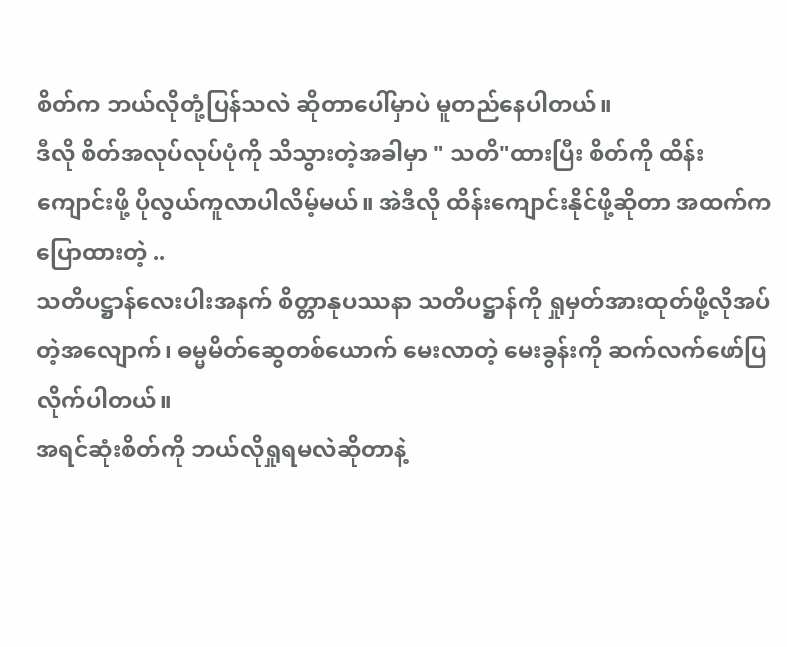စိတ်က ဘယ်လိုတုံ့ပြန်သလဲ ဆိုတာပေါ်မှာပဲ မူတည်နေပါတယ်။
ဒီလို စိတ်အလုပ်လုပ်ပုံကို သိသွားတဲ့အခါမှာ " သတိ"ထားပြီး စိတ်ကို ထိန်းကျောင်းဖို့ ပိုလွယ်ကူလာပါလိမ့်မယ်။ အဲဒီလို ထိန်းကျောင်းနိုင်ဖို့ဆိုတာ အထက်ကပြောထားတဲ့ ..
သတိပဋ္ဌာန်လေးပါးအနက် စိတ္တာနုပဿနာ သတိပဋ္ဌာန်ကို ရှုမှတ်အားထုတ်ဖို့လိုအပ်တဲ့အလျောက်၊ ဓမ္မမိတ်ဆွေတစ်ယောက် မေးလာတဲ့ မေးခွန်းကို ဆက်လက်ဖော်ပြလိုက်ပါတယ်။
အရင်ဆုံးစိတ်ကို ဘယ်လိုရှုရမလဲဆိုတာနဲ့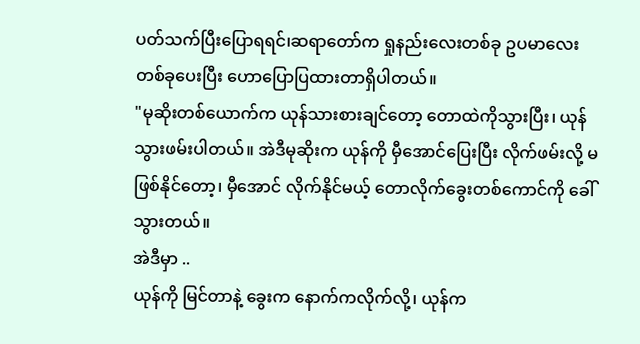ပတ်သက်ပြီးပြောရရင်၊ဆရာတော်က ရှုနည်းလေးတစ်ခု ဥပမာလေးတစ်ခုပေးပြီး ဟောပြောပြထားတာရှိပါတယ်။
"မုဆိုးတစ်ယောက်က ယုန်သားစားချင်တော့ တောထဲကိုသွားပြီး၊ ယုန်သွားဖမ်းပါတယ်။ အဲဒီမုဆိုးက ယုန်ကို မှီအောင်ပြေးပြီး လိုက်ဖမ်းလို့ မဖြစ်နိုင်တော့၊ မှီအောင် လိုက်နိုင်မယ့် တောလိုက်ခွေးတစ်ကောင်ကို ခေါ်သွားတယ်။
အဲဒီမှာ ..
ယုန်ကို မြင်တာနဲ့ ခွေးက နောက်ကလိုက်လို့၊ ယုန်က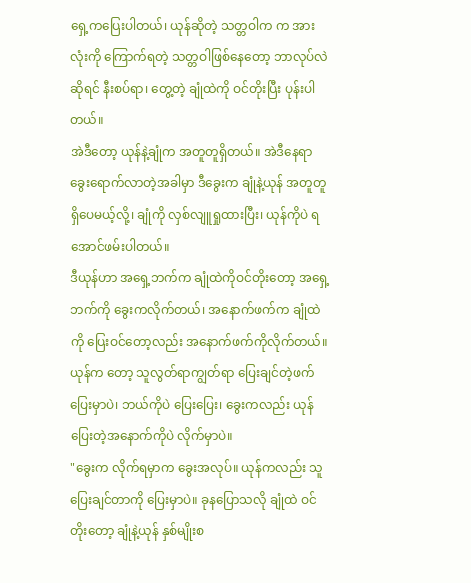ရှေ့ကပြေးပါတယ်၊ ယုန်ဆိုတဲ့ သတ္တဝါက က အားလုံးကို ကြောက်ရတဲ့ သတ္တဝါဖြစ်နေတော့ ဘာလုပ်လဲ ဆိုရင် နီးစပ်ရာ၊ တွေ့တဲ့ ချုံထဲကို ဝင်တိုးပြီး ပုန်းပါတယ်။
အဲဒီတော့ ယုန်နဲ့ချုံက အတူတူရှိတယ်။ အဲဒီနေရာ ခွေးရောက်လာတဲ့အခါမှာ ဒီခွေးက ချုံနဲ့ယုန် အတူတူရှိပေမယ့်လို့၊ ချုံကို လှစ်လျူရှုထားပြီး၊ ယုန်ကိုပဲ ရအောင်ဖမ်းပါတယ်။
ဒီယုန်ဟာ အရှေ့ဘက်က ချုံထဲကိုဝင်တိုးတော့ အရှေ့ဘက်ကို ခွေးကလိုက်တယ်၊ အနောက်ဖက်က ချုံထဲကို ပြေးဝင်တော့လည်း အနောက်ဖက်ကိုလိုက်တယ်။
ယုန်က တော့ သူလွတ်ရာကျွတ်ရာ ပြေးချင်တဲ့ဖက်ပြေးမှာပဲ၊ ဘယ်ကိုပဲ ပြေးပြေး၊ ခွေးကလည်း ယုန်ပြေးတဲ့အနောက်ကိုပဲ လိုက်မှာပဲ။
"ခွေးက လိုက်ရမှာက ခွေးအလုပ်။ ယုန်ကလည်း သူပြေးချင်တာကို ပြေးမှာပဲ။ ခုနပြောသလို ချုံထဲ ဝင်တိုးတော့ ချုံနဲ့ယုန် နှစ်မျိုးစ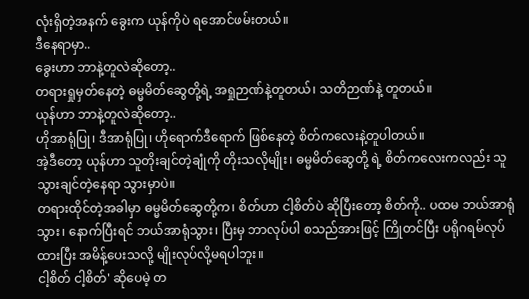လုံးရှိတဲ့အနက် ခွေးက ယုန်ကိုပဲ ရအောင်ဖမ်းတယ်။
ဒီနေရာမှာ..
ခွေးဟာ ဘာနဲ့တူလဲဆိုတော့..
တရားရှုမှတ်နေတဲ့ ဓမ္မမိတ်ဆွေတို့ရဲ့ အရှုဉာဏ်နဲ့တူတယ်၊ သတိဉာဏ်နဲ့ တူတယ်။
ယုန်ဟာ ဘာနဲ့တူလဲဆိုတော့..
ဟိုအာရုံပြု၊ ဒီအာရုံပြု၊ ဟိုရောက်ဒီရောက် ဖြစ်နေတဲ့ စိတ်ကလေးနဲ့တူပါတယ်။
အဲ့ဒီတော့ ယုန်ဟာ သူတိုးချင်တဲ့ချုံကို တိုးသလိုမျိုး၊ ဓမ္မမိတ်ဆွေတို့ ရဲ့ စိတ်ကလေးကလည်း သူသွားချင်တဲ့နေရာ သွားမှာပဲ။
တရားထိုင်တဲ့အခါမှာ ဓမ္မမိတ်ဆွေတို့က၊ စိတ်ဟာ ငါ့စိတ်ပဲ ဆိုပြီးတော့ စိတ်ကို.. ပထမ ဘယ်အာရုံသွား၊ နောက်ပြီးရင် ဘယ်အာရုံသွား၊ ပြီးမှ ဘာလုပ်ပါ စသည်အားဖြင့် ကြိုတင်ပြီး ပရိုဂရမ်လုပ်ထားပြီး အမိန့်ပေးသလို့ မျိုးလုပ်လို့မရပါဘူး။
ငါ့စိတ် ငါ့စိတ်' ဆိုပေမဲ့ တ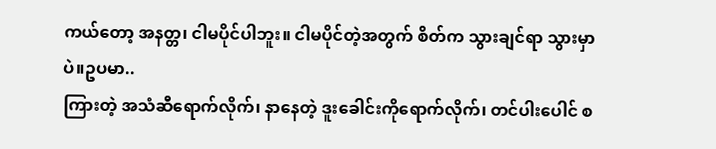ကယ်တော့ အနတ္တ၊ ငါမပိုင်ပါဘူး။ ငါမပိုင်တဲ့အတွက် စိတ်က သွားချင်ရာ သွားမှာပဲ။ဥပမာ..
ကြားတဲ့ အသံဆီရောက်လိုက်၊ နာနေတဲ့ ဒူးခေါင်းကိုရောက်လိုက်၊ တင်ပါးပေါင် စ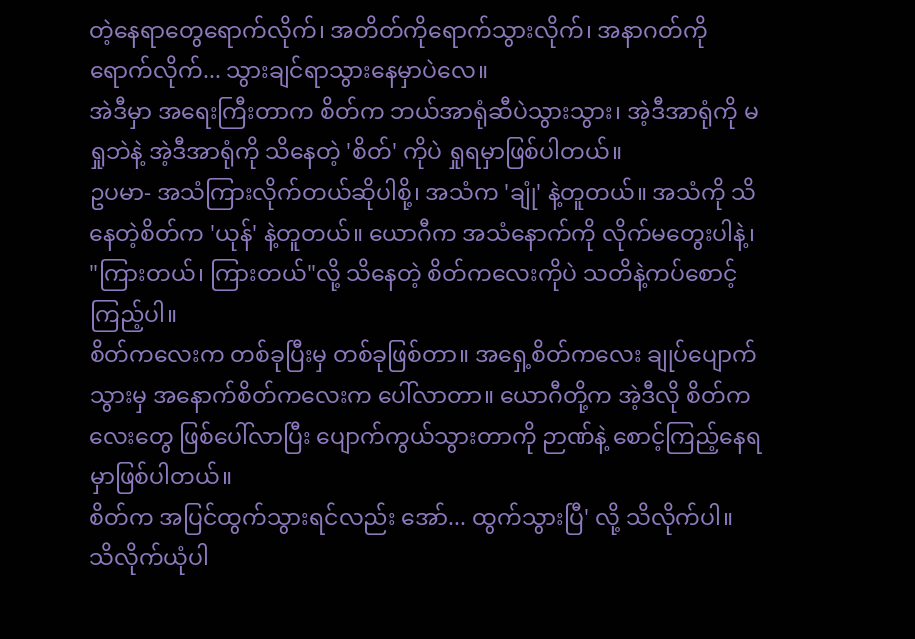တဲ့နေရာတွေရောက်လိုက်၊ အတိတ်ကိုရောက်သွားလိုက်၊ အနာဂတ်ကို ရောက်လိုက်... သွားချင်ရာသွားနေမှာပဲလေ။
အဲဒီမှာ အရေးကြီးတာက စိတ်က ဘယ်အာရုံဆီပဲသွားသွား၊ အဲ့ဒီအာရုံကို မရှုဘဲနဲ့ အဲ့ဒီအာရုံကို သိနေတဲ့ 'စိတ်' ကိုပဲ ရှုရမှာဖြစ်ပါတယ်။
ဥပမာ- အသံကြားလိုက်တယ်ဆိုပါစို့၊ အသံက 'ချုံ' နဲ့တူတယ်။ အသံကို သိနေတဲ့စိတ်က 'ယုန်' နဲ့တူတယ်။ ယောဂီက အသံနောက်ကို လိုက်မတွေးပါနဲ့၊ "ကြားတယ်၊ ကြားတယ်"လို့ သိနေတဲ့ စိတ်ကလေးကိုပဲ သတိနဲ့ကပ်စောင့်ကြည့်ပါ။
စိတ်ကလေးက တစ်ခုပြီးမှ တစ်ခုဖြစ်တာ။ အရှေ့စိတ်ကလေး ချုပ်ပျောက်သွားမှ အနောက်စိတ်ကလေးက ပေါ်လာတာ။ ယောဂီတို့က အဲ့ဒီလို စိတ်ကလေးတွေ ဖြစ်ပေါ်လာပြီး ပျောက်ကွယ်သွားတာကို ဉာဏ်နဲ့ စောင့်ကြည့်နေရမှာဖြစ်ပါတယ်။
စိတ်က အပြင်ထွက်သွားရင်လည်း အော်... ထွက်သွားပြီ' လို့ သိလိုက်ပါ။ သိလိုက်ယုံပါ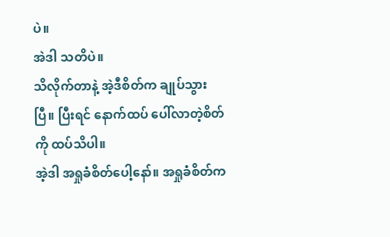ပဲ။
အဲဒါ သတိပဲ။
သိလိုက်တာနဲ့ အဲ့ဒီစိတ်က ချုပ်သွားပြီ။ ပြီးရင် နောက်ထပ် ပေါ်လာတဲ့စိတ်ကို ထပ်သိပါ။
အဲ့ဒါ အရှုခံစိတ်ပေါ့နော်။ အရှုခံစိတ်က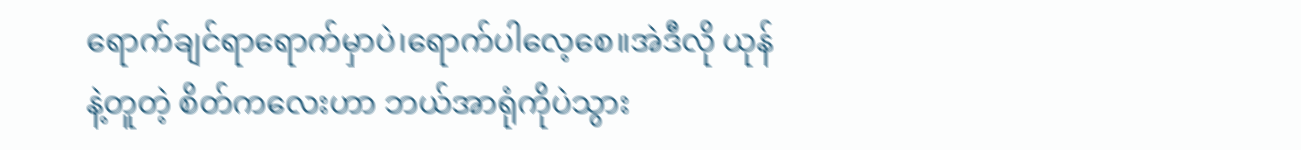ရောက်ချင်ရာရောက်မှာပဲ၊ရောက်ပါလေ့စေ။အဲဒီလို ယုန်နဲ့တူတဲ့ စိတ်ကလေးဟာ ဘယ်အာရုံကိုပဲသွား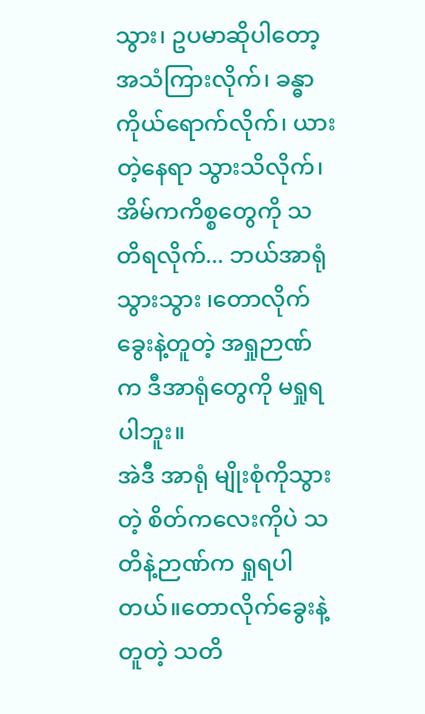သွား၊ ဥပမာဆိုပါတော့ အသံကြားလိုက်၊ ခန္ဓာကိုယ်ရောက်လိုက်၊ ယားတဲ့နေရာ သွားသိလိုက်၊ အိမ်ကကိစ္စတွေကို သတိရလိုက်... ဘယ်အာရုံသွားသွား ၊တောလိုက်ခွေးနဲ့တူတဲ့ အရှုဉာဏ်က ဒီအာရုံတွေကို မရှုရပါဘူး။
အဲဒီ အာရုံ မျိုးစုံကိုသွားတဲ့ စိတ်ကလေးကိုပဲ သတိနဲ့ဉာဏ်က ရှုရပါတယ်။တောလိုက်ခွေးနဲ့တူတဲ့ သတိ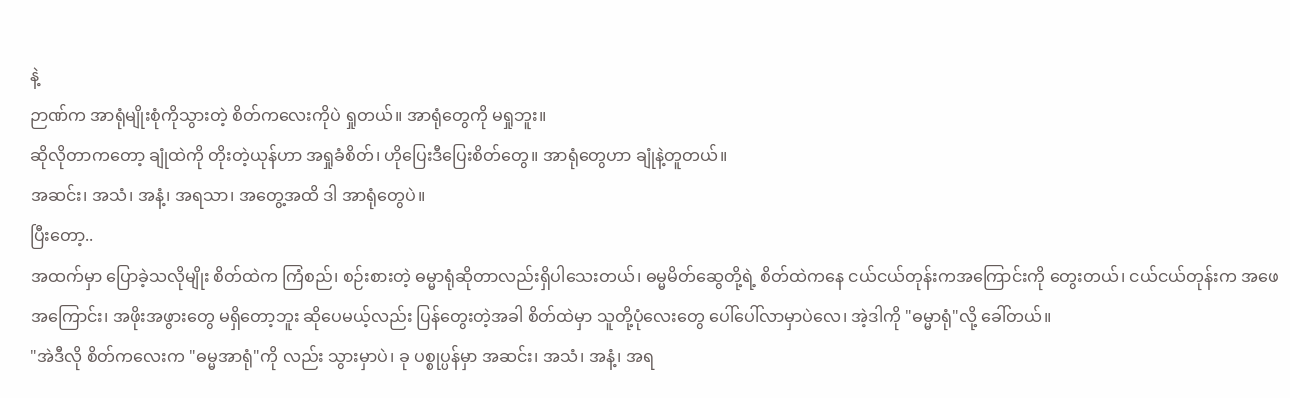နဲ့
ဉာဏ်က အာရုံမျိုးစုံကိုသွားတဲ့ စိတ်ကလေးကိုပဲ ရှုတယ်။ အာရုံတွေကို မရှုဘူး။
ဆိုလိုတာကတော့ ချုံထဲကို တိုးတဲ့ယုန်ဟာ အရှုခံစိတ်၊ ဟိုပြေးဒီပြေးစိတ်တွေ။ အာရုံတွေဟာ ချုံနဲ့တူတယ်။
အဆင်း၊ အသံ၊ အနံ့၊ အရသာ၊ အတွေ့အထိ ဒါ အာရုံတွေပဲ။
ပြီးတော့..
အထက်မှာ ပြောခဲ့သလိုမျိုး စိတ်ထဲက ကြံစည်၊ စဉ်းစားတဲ့ ဓမ္မာရုံဆိုတာလည်းရှိပါသေးတယ်၊ ဓမ္မမိတ်ဆွေတို့ရဲ့ စိတ်ထဲကနေ ငယ်ငယ်တုန်းကအကြောင်းကို တွေးတယ်၊ ငယ်ငယ်တုန်းက အဖေအကြောင်း၊ အဖိုးအဖွားတွေ မရှိတော့ဘူး ဆိုပေမယ့်လည်း ပြန်တွေးတဲ့အခါ စိတ်ထဲမှာ သူတို့ပုံလေးတွေ ပေါ်ပေါ်လာမှာပဲလေ၊ အဲ့ဒါကို "ဓမ္မာရုံ"လို့ ခေါ်တယ်။
"အဲဒီလို စိတ်ကလေးက "ဓမ္မအာရုံ"ကို လည်း သွားမှာပဲ၊ ခု ပစ္စုပ္ပန်မှာ အဆင်း၊ အသံ၊ အနံ့၊ အရ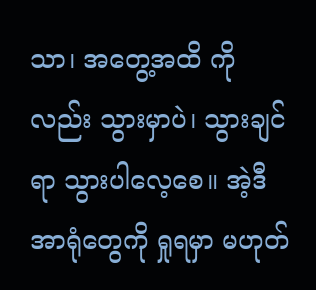သာ၊ အတွေ့အထိ ကိုလည်း သွားမှာပဲ၊ သွားချင်ရာ သွားပါလေ့စေ။ အဲ့ဒီအာရုံတွေကို ရှုရမှာ မဟုတ်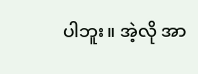ပါဘူး။ အဲ့လို အာ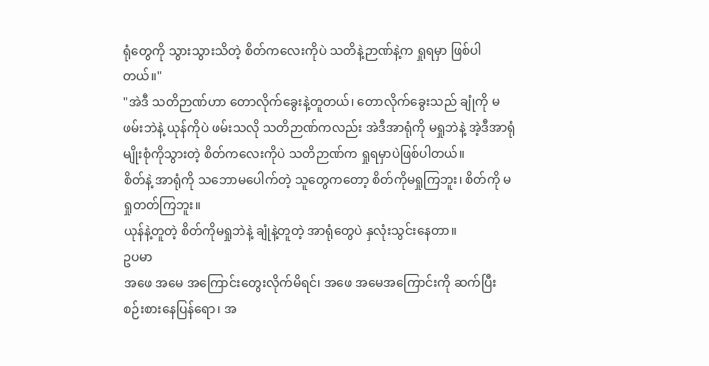ရုံတွေကို သွားသွားသိတဲ့ စိတ်ကလေးကိုပဲ သတိနဲ့ဉာဏ်နဲ့က ရှုရမှာ ဖြစ်ပါတယ်။"
"အဲဒီ သတိဉာဏ်ဟာ တောလိုက်ခွေးနဲ့တူတယ်၊ တောလိုက်ခွေးသည် ချုံကို မဖမ်းဘဲနဲ့ ယုန်ကိုပဲ ဖမ်းသလို သတိဉာဏ်ကလည်း အဲဒီအာရုံကို မရှုဘဲနဲ့ အဲ့ဒီအာရုံမျိုးစုံကိုသွားတဲ့ စိတ်ကလေးကိုပဲ သတိဉာဏ်က ရှုရမှာပဲဖြစ်ပါတယ်။
စိတ်နဲ့ အာရုံကို သဘောမပေါက်တဲ့ သူတွေကတော့ စိတ်ကိုမရှုကြဘူး၊ စိတ်ကို မရှုတတ်ကြဘူး။
ယုန်နဲ့တူတဲ့ စိတ်ကိုမရှုဘဲနဲ့ ချုံနဲ့တူတဲ့ အာရုံတွေပဲ နှလုံးသွင်းနေတာ။
ဥပမာ
အဖေ အမေ အကြောင်းတွေးလိုက်မိရင်၊ အဖေ အမေအကြောင်းကို ဆက်ပြီးစဉ်းစားနေပြန်ရော၊ အ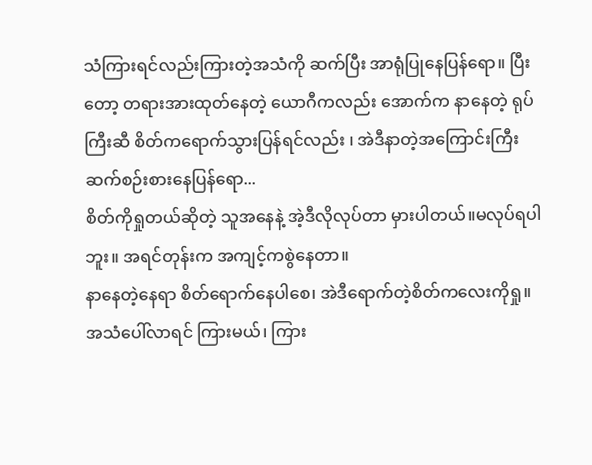သံကြားရင်လည်းကြားတဲ့အသံကို ဆက်ပြီး အာရုံပြုနေပြန်ရော။ ပြီးတော့ တရားအားထုတ်နေတဲ့ ယောဂီကလည်း အောက်က နာနေတဲ့ ရုပ်ကြီးဆီ စိတ်ကရောက်သွားပြန်ရင်လည်း ၊ အဲဒီနာတဲ့အကြောင်းကြီး ဆက်စဉ်းစားနေပြန်ရော...
စိတ်ကိုရှုတယ်ဆိုတဲ့ သူအနေနဲ့ အဲ့ဒီလိုလုပ်တာ မှားပါတယ်။မလုပ်ရပါဘူး။ အရင်တုန်းက အကျင့်ကစွဲနေတာ။
နာနေတဲ့နေရာ စိတ်ရောက်နေပါစေ၊ အဲဒီရောက်တဲ့စိတ်ကလေးကိုရှု။
အသံပေါ်လာရင် ကြားမယ်၊ ကြား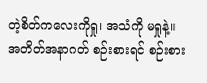တဲ့စိတ်ကလေးကိုရှု၊ အသံကို မရှုနဲ့။ အတိတ်အနာဂတ် စဉ်းစားရင် စဉ်းစား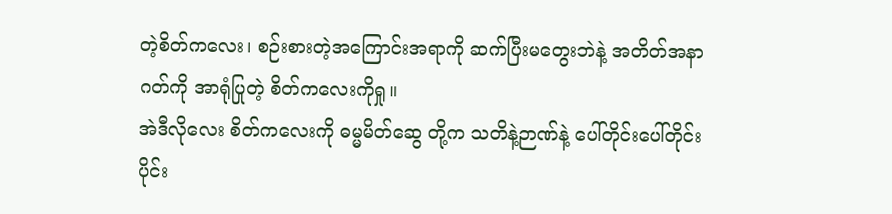တဲ့စိတ်ကလေး၊ စဉ်းစားတဲ့အကြောင်းအရာကို ဆက်ပြီးမတွေးဘဲနဲ့ အတိတ်အနာဂတ်ကို အာရုံပြုတဲ့ စိတ်ကလေးကိုရှု။
အဲဒီလိုလေး စိတ်ကလေးကို ဓမ္မမိတ်ဆွေ တို့က သတိနဲ့ဉာဏ်နဲ့ ပေါ်တိုင်းပေါ်တိုင်း ပိုင်း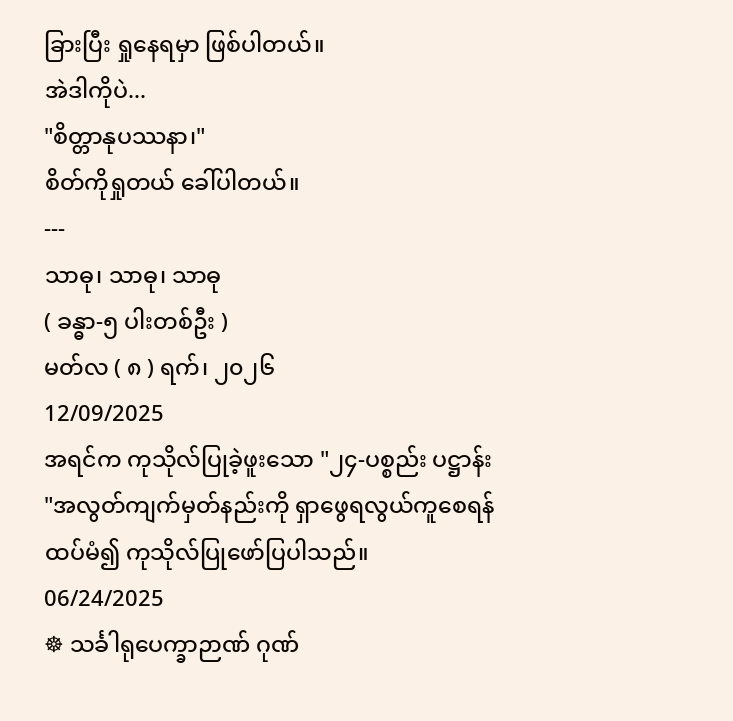ခြားပြီး ရှုနေရမှာ ဖြစ်ပါတယ်။
အဲဒါကိုပဲ...
"စိတ္တာနုပဿနာ၊"
စိတ်ကိုရှုတယ် ခေါ်ပါတယ်။
---
သာဓု၊ သာဓု၊ သာဓု
( ခန္ဓာ-၅ ပါးတစ်ဦး )
မတ်လ ( ၈ ) ရက်၊ ၂၀၂၆
12/09/2025
အရင်က ကုသိုလ်ပြုခဲ့ဖူးသော "၂၄-ပစ္စည်း ပဋ္ဌာန်း "အလွတ်ကျက်မှတ်နည်းကို ရှာဖွေရလွယ်ကူစေရန် ထပ်မံ၍ ကုသိုလ်ပြုဖော်ပြပါသည်။
06/24/2025
☸ သင်္ခါရုပေက္ခာဉာဏ် ဂုဏ်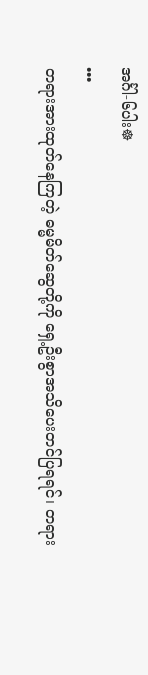အင်္ဂါ-၆ပါး☸
•••
တရားအားထုတ်နေကြတဲ့ ဓမ္မမိတ်ဆွေတို့ကို ရှေ့ဦးစွာအသိပေးတင်ပြရရင်၊ တရား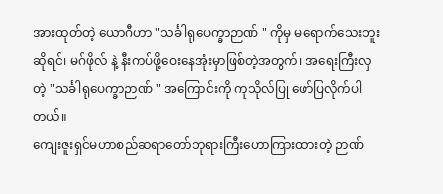အားထုတ်တဲ့ ယောဂီဟာ "သင်္ခါရုပေက္ခာဉာဏ် " ကိုမှ မရောက်သေးဘူးဆိုရင်၊ မဂ်ဖိုလ် နဲ့ နီးကပ်ဖို့ဝေးနေအုံးမှာဖြစ်တဲ့အတွက်၊ အရေးကြီးလှတဲ့ "သင်္ခါရုပေက္ခာဉာဏ် " အကြောင်းကို ကုသိုလ်ပြု ဖော်ပြလိုက်ပါတယ်။
ကျေးဇူးရှင်မဟာစည်ဆရာတော်ဘုရားကြီးဟောကြားထားတဲ့ ဉာဏ်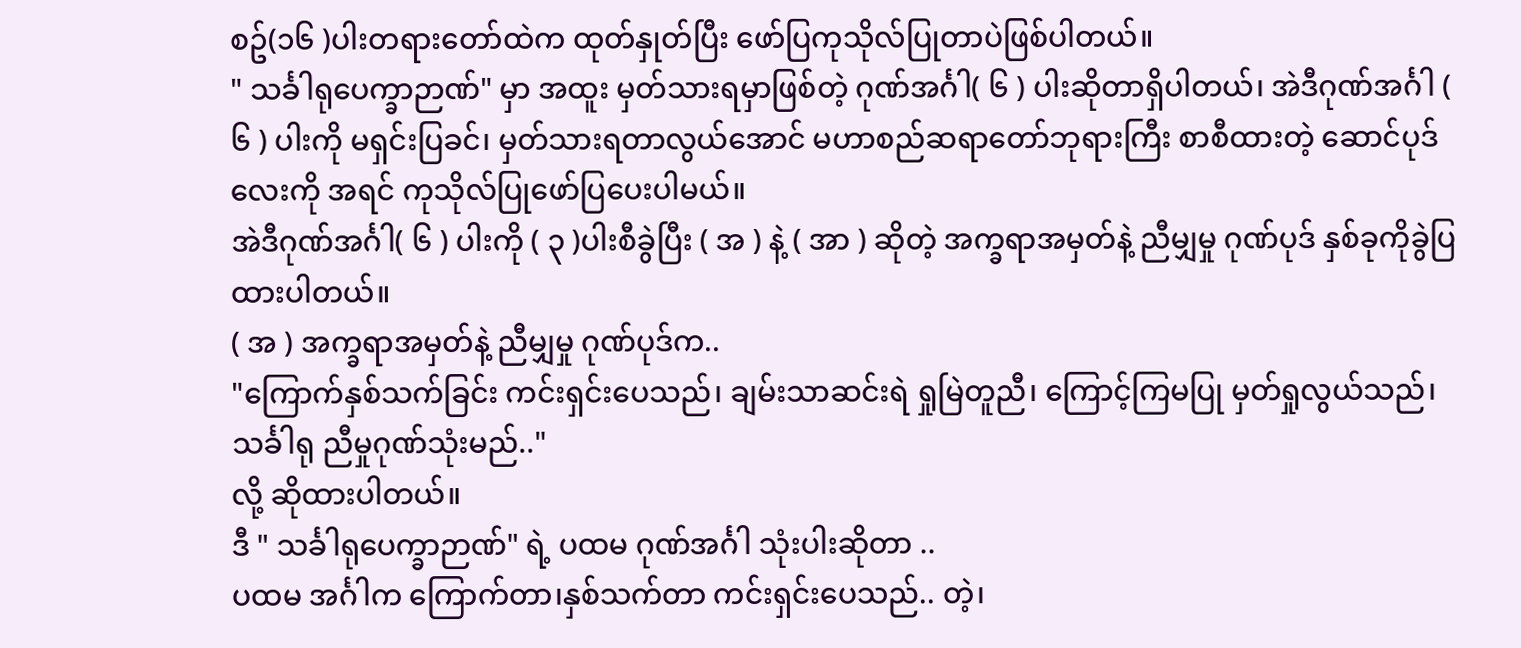စဥ်(၁၆ )ပါးတရားတော်ထဲက ထုတ်နှုတ်ပြီး ဖော်ပြကုသိုလ်ပြုတာပဲဖြစ်ပါတယ်။
" သင်္ခါရုပေက္ခာဉာဏ်" မှာ အထူး မှတ်သားရမှာဖြစ်တဲ့ ဂုဏ်အင်္ဂါ( ၆ ) ပါးဆိုတာရှိပါတယ်၊ အဲဒီဂုဏ်အင်္ဂါ ( ၆ ) ပါးကို မရှင်းပြခင်၊ မှတ်သားရတာလွယ်အောင် မဟာစည်ဆရာတော်ဘုရားကြီး စာစီထားတဲ့ ဆောင်ပုဒ်လေးကို အရင် ကုသိုလ်ပြုဖော်ပြပေးပါမယ်။
အဲဒီဂုဏ်အင်္ဂါ( ၆ ) ပါးကို ( ၃ )ပါးစီခွဲပြီး ( အ ) နဲ့ ( အာ ) ဆိုတဲ့ အက္ခရာအမှတ်နဲ့ ညီမျှမှု ဂုဏ်ပုဒ် နှစ်ခုကိုခွဲပြထားပါတယ်။
( အ ) အက္ခရာအမှတ်နဲ့ ညီမျှမှု ဂုဏ်ပုဒ်က..
"ကြောက်နှစ်သက်ခြင်း ကင်းရှင်းပေသည်၊ ချမ်းသာဆင်းရဲ ရှုမြဲတူညီ၊ ကြောင့်ကြမပြု မှတ်ရှုလွယ်သည်၊ သင်္ခါရု ညီမှုဂုဏ်သုံးမည်.."
လို့ ဆိုထားပါတယ်။
ဒီ " သင်္ခါရုပေက္ခာဉာဏ်" ရဲ့ ပထမ ဂုဏ်အင်္ဂါ သုံးပါးဆိုတာ ..
ပထမ အင်္ဂါက ကြောက်တာ၊နှစ်သက်တာ ကင်းရှင်းပေသည်.. တဲ့၊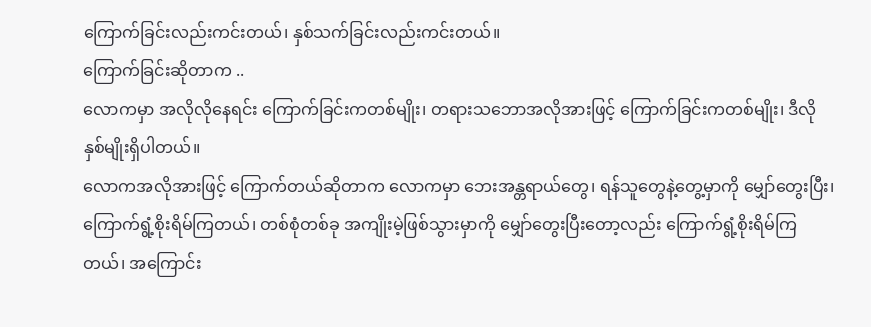ကြောက်ခြင်းလည်းကင်းတယ်၊ နှစ်သက်ခြင်းလည်းကင်းတယ်။
ကြောက်ခြင်းဆိုတာက ..
လောကမှာ အလိုလိုနေရင်း ကြောက်ခြင်းကတစ်မျိုး၊ တရားသဘောအလိုအားဖြင့် ကြောက်ခြင်းကတစ်မျိုး၊ ဒီလိုနှစ်မျိုးရှိပါတယ်။
လောကအလိုအားဖြင့် ကြောက်တယ်ဆိုတာက လောကမှာ ဘေးအန္တရာယ်တွေ၊ ရန်သူတွေနဲ့တွေ့မှာကို မျှော်တွေးပြီး၊ ကြောက်ရွံ့စိုးရိမ်ကြတယ်၊ တစ်စုံတစ်ခု အကျိုးမဲ့ဖြစ်သွားမှာကို မျှော်တွေးပြီးတော့လည်း ကြောက်ရွံ့စိုးရိမ်ကြတယ်၊ အကြောင်း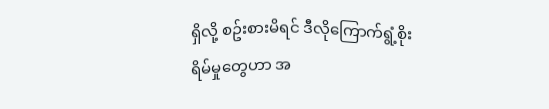ရှိလို့ စဥ်းစားမိရင် ဒီလိုကြောက်ရွံ့စိုးရိမ်မှုတွေဟာ အ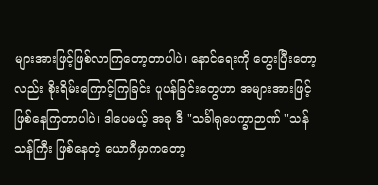များအားဖြင့်ဖြစ်လာကြတော့တာပါပဲ၊ နောင်ရေးကို တွေးပြီးတော့လည်း စိုးရိမ်းကြောင့်ကြခြင်း ပူပန်ခြင်းတွေဟာ အများအားဖြင့် ဖြစ်နေကြတာပါပဲ၊ ဒါပေမယ့် အခု ဒီ "သင်္ခါရုပေက္ခာဉာဏ် "သန်သန်ကြီး ဖြစ်နေတဲ့ ယောဂီမှာကတော့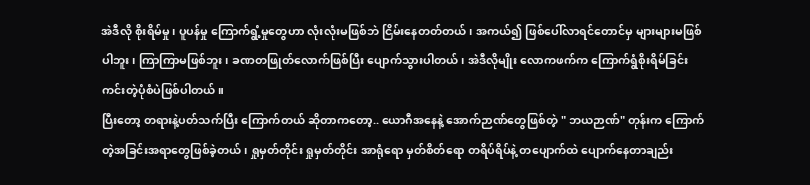အဲဒီလို စိုးရိမ်မှု၊ ပူပန်မှု ကြောက်ရွံ့မှုတွေဟာ လုံးလုံးမဖြစ်ဘဲ ငြိမ်းနေတတ်တယ်၊ အကယ်၍ ဖြစ်ပေါ်လာရင်တောင်မှ များများမဖြစ်ပါဘူး၊ ကြာကြာမဖြစ်ဘူး၊ ခဏတဖြုတ်လောက်ဖြစ်ပြီး ပျောက်သွားပါတယ်၊ အဲဒီလိုမျိုး လောကဖက်က ကြောက်ရွံစိုးရိမ်ခြင်းကင်းတဲ့ပုံစံပဲဖြစ်ပါတယ်။
ပြီးတော့ တရားနဲ့ပတ်သက်ပြီး ကြောက်တယ် ဆိုတာကတော့.. ယောဂီအနေနဲ့ အောက်ဉာဏ်တွေဖြစ်တဲ့ " ဘယဉာဏ်" တုန်းက ကြောက်တဲ့အခြင်းအရာတွေဖြစ်ခဲ့တယ်၊ ရှုမှတ်တိုင်း ရှုမှတ်တိုင်း အာရုံရော မှတ်စိတ်ရော တရိပ်ရိပ်နဲ့ တပျောက်ထဲ ပျောက်နေတာချည်း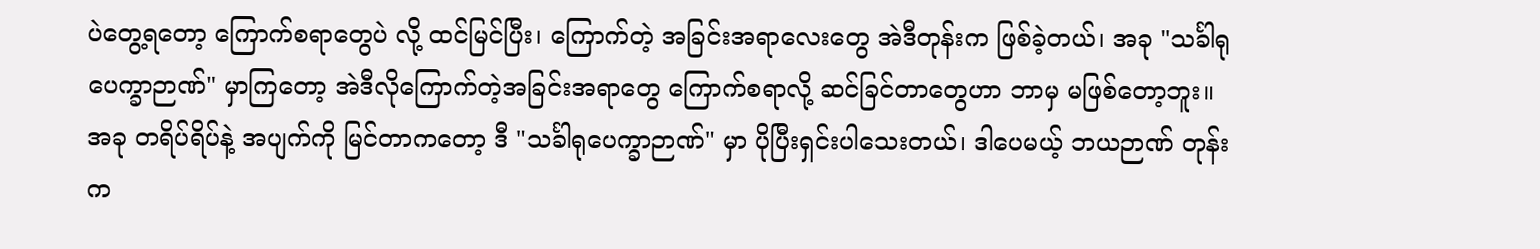ပဲတွေ့ရတော့ ကြောက်စရာတွေပဲ လို့ ထင်မြင်ပြီး၊ ကြောက်တဲ့ အခြင်းအရာလေးတွေ အဲဒီတုန်းက ဖြစ်ခဲ့တယ်၊ အခု "သင်္ခါရုပေက္ခာဉာဏ်" မှာကြတော့ အဲဒီလိုကြောက်တဲ့အခြင်းအရာတွေ ကြောက်စရာလို့ ဆင်ခြင်တာတွေဟာ ဘာမှ မဖြစ်တော့ဘူး။ အခု တရိပ်ရိပ်နဲ့ အပျက်ကို မြင်တာကတော့ ဒီ "သင်္ခါရုပေက္ခာဉာဏ်" မှာ ပိုပြီးရှင်းပါသေးတယ်၊ ဒါပေမယ့် ဘယဉာဏ် တုန်းက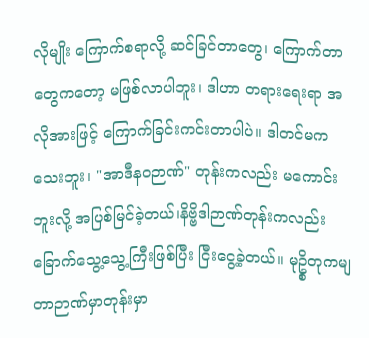လိုမျိုး ကြောက်စရာလို့ ဆင်ခြင်တာတွေ၊ ကြောက်တာတွေကတော့ မဖြစ်လာပါဘူး၊ ဒါဟာ တရားရေးရာ အလိုအားဖြင့် ကြောက်ခြင်းကင်းတာပါပဲ။ ဒါတင်မကသေးဘူး၊ "အာဒီနဝဉာဏ်" တုန်းကလည်း မကောင်းဘူးလို့ အပြစ်မြင်ခဲ့တယ်၊နိဗ္ဗိဒါဉာဏ်တုန်းကလည်း ခြောက်သွေ့သွေ့ကြီးဖြစ်ပြီး ငြီးငွေ့ခဲ့တယ်။ မုဥ္စိတုကမျတာဉာဏ်မှာတုန်းမှာ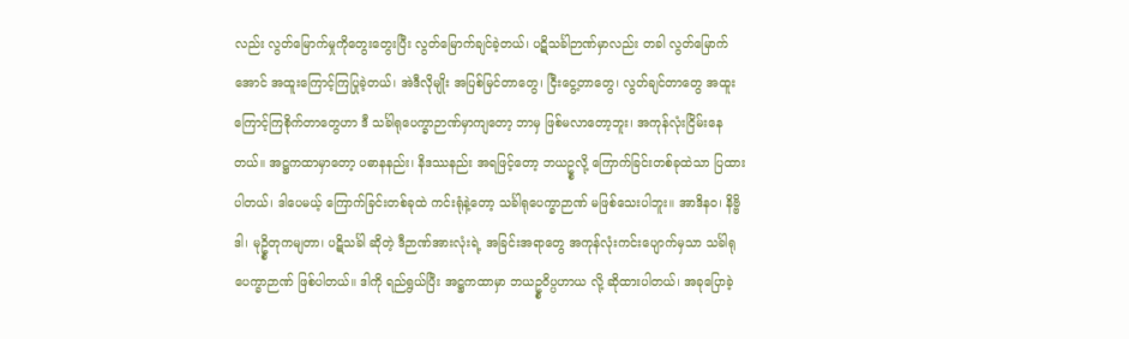လည်း လွတ်မြောက်မှုကိုတွေးတွေးပြီး လွတ်မြောက်ချင်ခဲ့တယ်၊ ပဋိသင်္ခါဉာဏ်မှာလည်း တခါ လွတ်မြောက်အောင် အထူးကြောင့်ကြပြုခဲ့တယ်၊ အဲဒီလိုမျိုး အပြစ်မြင်တာတွေ၊ ငြီးငွေ့တာတွေ၊ လွတ်ချင်တာတွေ အထူးကြောင့်ကြစိုက်တာတွေဟာ ဒီ သင်္ခါရုပေက္ခာဉာဏ်မှာကျတော့ ဘာမှ ဖြစ်မလာတော့ဘူး၊ အကုန်လုံးငြိမ်းနေတယ်။ အဋ္ဌကထာမှာတော့ ပဓာနနည်း၊ နိဒဿနည်း အရဖြင့်တော့ ဘယဥ္စလို့ ကြောက်ခြင်းတစ်ခုထဲသာ ပြထားပါတယ်၊ ဒါပေမယ့် ကြောက်ခြင်းတစ်ခုထဲ ကင်းရုံနဲ့တော့ သင်္ခါရုပေက္ခာဉာဏ် မဖြစ်သေးပါဘူး။ အာဒိနဝ၊ နိဗ္ဗိဒါ၊ မုဥ္စိတုကမျတာ၊ ပဋိသင်္ခါ ဆိုတဲ့ ဒီဉာဏ်အားလုံးရဲ့ အခြင်းအရာတွေ အကုန်လုံးကင်းပျောက်မှသာ သင်္ခါရုပေက္ခာဉာဏ် ဖြစ်ပါတယ်။ ဒါကို ရည်ရွယ်ပြီး အဋ္ဌကထာမှာ ဘယဥ္စဝိပ္ပဟာယ လို့ ဆိုထားပါတယ်၊ အခုပြောခဲ့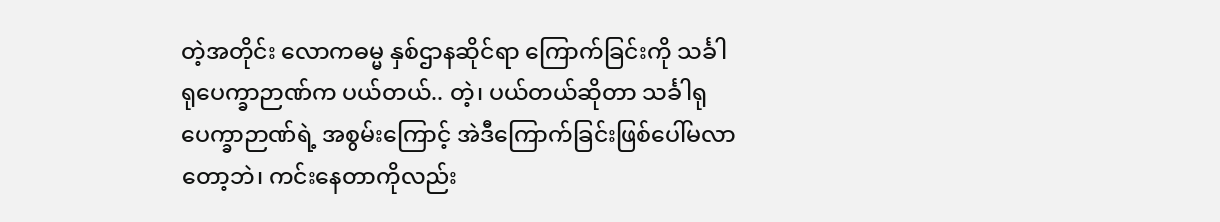တဲ့အတိုင်း လောကဓမ္မ နှစ်ဌာနဆိုင်ရာ ကြောက်ခြင်းကို သင်္ခါရုပေက္ခာဉာဏ်က ပယ်တယ်.. တဲ့၊ ပယ်တယ်ဆိုတာ သင်္ခါရုပေက္ခာဉာဏ်ရဲ့ အစွမ်းကြောင့် အဲဒီကြောက်ခြင်းဖြစ်ပေါ်မလာတော့ဘဲ၊ ကင်းနေတာကိုလည်း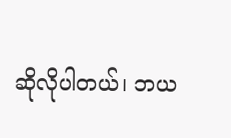ဆိုလိုပါတယ်၊ ဘယ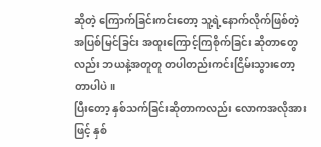ဆိုတဲ့ ကြောက်ခြင်းကင်းတော့ သူ့ရဲ့နောက်လိုက်ဖြစ်တဲ့ အပြစ်မြင်ခြင်း အထူးကြောင့်ကြစိုက်ခြင်း ဆိုတာတွေလည်း ဘယနဲ့အတူတူ တပါတည်းကင်းငြိမ်းသွားတော့ တာပါပဲ။
ပြီးတော့ နှစ်သက်ခြင်းဆိုတာကလည်း လောကအလိုအားဖြင့် နှစ်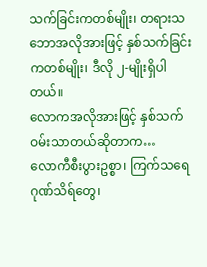သက်ခြင်းကတစ်မျိုး၊ တရားသဘောအလိုအားဖြင့် နှစ်သက်ခြင်းကတစ်မျိုး၊ ဒီလို ၂-မျိုးရှိပါတယ်။
လောကအလိုအားဖြင့် နှစ်သက်ဝမ်းသာတယ်ဆိုတာက…
လောကီစီးပွားဥစ္စာ၊ ကြက်သရေဂုဏ်သိရ်တွေ၊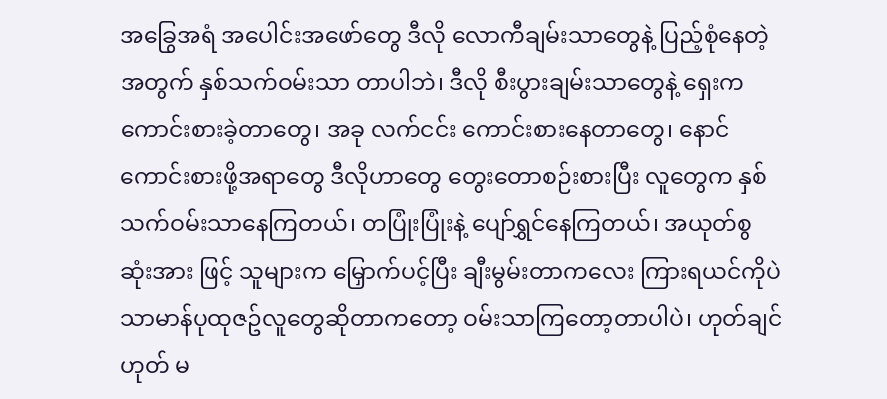အခြွေအရံ အပေါင်းအဖော်တွေ ဒီလို လောကီချမ်းသာတွေနဲ့ ပြည့်စုံနေတဲ့အတွက် နှစ်သက်ဝမ်းသာ တာပါဘဲ၊ ဒီလို စီးပွားချမ်းသာတွေနဲ့ ရှေးက ကောင်းစားခဲ့တာတွေ၊ အခု လက်ငင်း ကောင်းစားနေတာတွေ၊ နောင်ကောင်းစားဖို့အရာတွေ ဒီလိုဟာတွေ တွေးတောစဉ်းစားပြီး လူတွေက နှစ်သက်ဝမ်းသာနေကြတယ်၊ တပြုံးပြုံးနဲ့ ပျော်ရွှင်နေကြတယ်၊ အယုတ်စွဆုံးအား ဖြင့် သူများက မြှောက်ပင့်ပြီး ချီးမွမ်းတာကလေး ကြားရယင်ကိုပဲ သာမာန်ပုထုဇဥ်လူတွေဆိုတာကတော့ ဝမ်းသာကြတော့တာပါပဲ၊ ဟုတ်ချင်ဟုတ် မ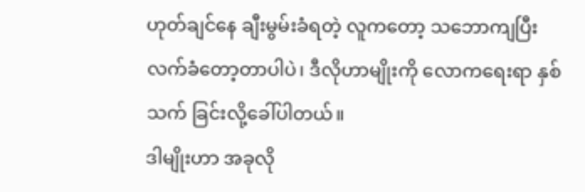ဟုတ်ချင်နေ ချီးမွမ်းခံရတဲ့ လူကတော့ သဘောကျပြီး လက်ခံတော့တာပါပဲ၊ ဒီလိုဟာမျိုးကို လောကရေးရာ နှစ်သက် ခြင်းလို့ခေါ်ပါတယ်။
ဒါမျိုးဟာ အခုလို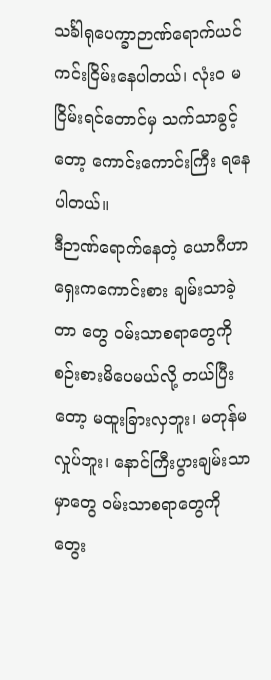သင်္ခါရုပေက္ခာဉာဏ်ရောက်ယင် ကင်းငြိမ်းနေပါတယ်၊ လုံးဝ မငြိမ်းရင်တောင်မှ သက်သာခွင့် တော့ ကောင်းကောင်းကြီး ရနေပါတယ်။
ဒီဉာဏ်ရောက်နေတဲ့ ယောဂီဟာရှေးကကောင်းစား ချမ်းသာခဲ့တာ တွေ ဝမ်းသာစရာတွေကို စဉ်းစားမိပေမယ်လို့ တယ်ပြီးတော့ မထူးခြားလှဘူး၊ မတုန်မလှုပ်ဘူး၊ နောင်ကြီးပွားချမ်းသာမှာတွေ ဝမ်းသာစရာတွေကို တွေး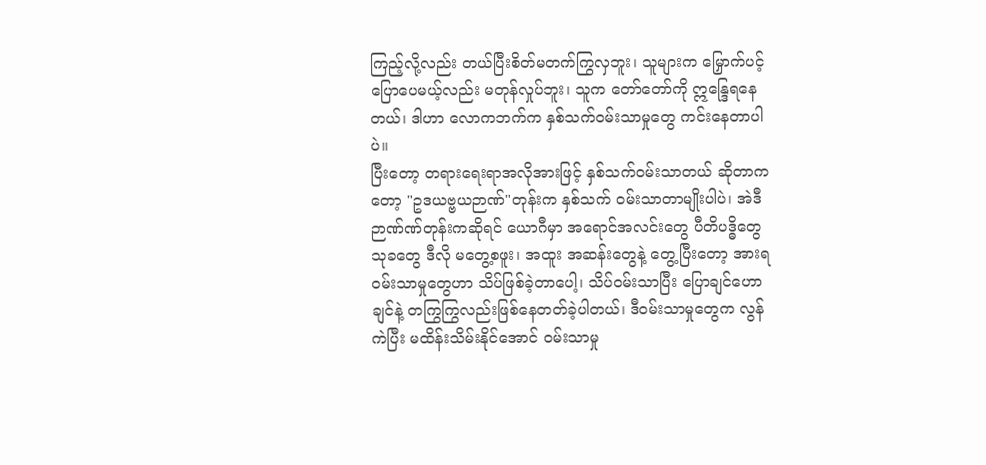ကြည့်လို့လည်း တယ်ပြီးစိတ်မတက်ကြွလှဘူး၊ သူများက မြှောက်ပင့်ပြောပေမယ့်လည်း မတုန်လှုပ်ဘူး၊ သူက တော်တော်ကို ဣန္ဒြေရနေတယ်၊ ဒါဟာ လောကဘက်က နှစ်သက်ဝမ်းသာမှုတွေ ကင်းနေတာပါပဲ။
ပြီးတော့ တရားရေးရာအလိုအားဖြင့် နှစ်သက်ဝမ်းသာတယ် ဆိုတာကတော့ "ဥဒယဗ္ဗယဉာဏ်"တုန်းက နှစ်သက် ဝမ်းသာတာမျိုးပါပဲ၊ အဲဒီဉာဏ်ဏ်တုန်းကဆိုရင် ယောဂီမှာ အရောင်အလင်းတွေ ပီတိပဒ္ဓိတွေ သုခတွေ ဒီလို မတွေ့စဖူး၊ အထူး အဆန်းတွေနဲ့ တွေ့ပြီးတော့ အားရဝမ်းသာမှုတွေဟာ သိပ်ဖြစ်ခဲ့တာပေါ့၊ သိပ်ဝမ်းသာပြီး ပြောချင်ဟောချင်နဲ့ တကြွကြွလည်းဖြစ်နေတတ်ခဲ့ပါတယ်၊ ဒီဝမ်းသာမှုတွေက လွန်ကဲပြီး မထိန်းသိမ်းနိုင်အောင် ဝမ်းသာမှု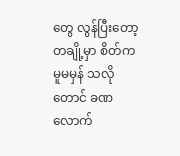တွေ လွန်ပြီးတော့ တချို့မှာ စိတ်ကမူမမှန် သလိုတောင် ခဏလောက်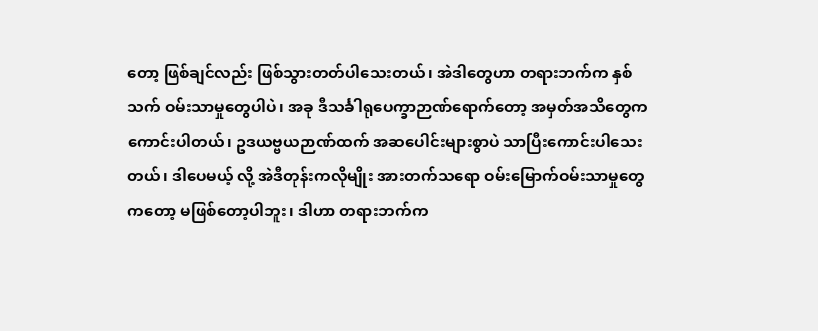တော့ ဖြစ်ချင်လည်း ဖြစ်သွားတတ်ပါသေးတယ်၊ အဲဒါတွေဟာ တရားဘက်က နှစ်သက် ဝမ်းသာမှုတွေပါပဲ၊ အခု ဒီသင်္ခါရုပေက္ခာဉာဏ်ရောက်တော့ အမှတ်အသိတွေက ကောင်းပါတယ်၊ ဥဒယဗ္ဗယဉာဏ်ထက် အဆပေါင်းများစွာပဲ သာပြီးကောင်းပါသေးတယ်၊ ဒါပေမယ့် လို့ အဲဒီတုန်းကလိုမျိုး အားတက်သရော ဝမ်းမြောက်ဝမ်းသာမှုတွေကတော့ မဖြစ်တော့ပါဘူး၊ ဒါဟာ တရားဘက်က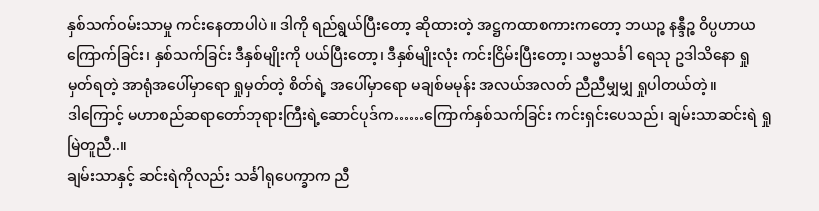နှစ်သက်ဝမ်းသာမှု ကင်းနေတာပါပဲ။ ဒါကို ရည်ရွယ်ပြီးတော့ ဆိုထားတဲ့ အဋ္ဌကထာစကားကတော့ ဘယဉ္စ နန္ဒီဉ္စ ဝိပ္ပဟာယ ကြောက်ခြင်း၊ နှစ်သက်ခြင်း ဒီနှစ်မျိုးကို ပယ်ပြီးတော့၊ ဒီနှစ်မျိုးလုံး ကင်းငြိမ်းပြီးတော့၊ သဗ္ဗသင်္ခါ ရေသု ဥဒါသိနော ရှုမှတ်ရတဲ့ အာရုံအပေါ်မှာရော ရှုမှတ်တဲ့ စိတ်ရဲ့ အပေါ်မှာရော မချစ်မမုန်း အလယ်အလတ် ညီညီမျှမျှ ရှုပါတယ်တဲ့။
ဒါကြောင့် မဟာစည်ဆရာတော်ဘုရားကြီးရဲ့ဆောင်ပုဒ်က……ကြောက်နှစ်သက်ခြင်း ကင်းရှင်းပေသည်၊ ချမ်းသာဆင်းရဲ ရှုမြဲတူညီ..။
ချမ်းသာနှင့် ဆင်းရဲကိုလည်း သင်္ခါရုပေက္ခာက ညီ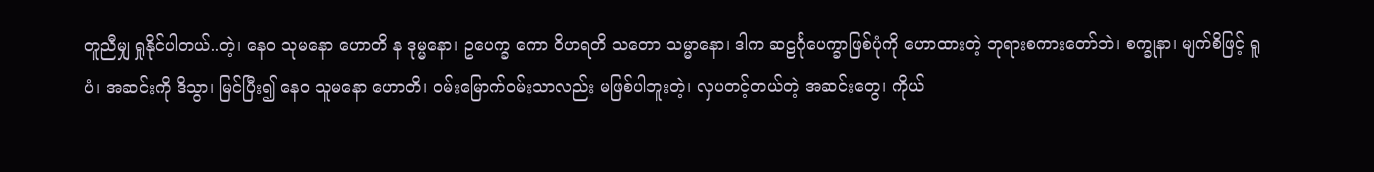တူညီမျှ ရှုနိုင်ပါတယ်..တဲ့၊ နေဝ သုမနော ဟောတိ န ဒုမ္မနော၊ ဥပေက္ခ ကော ဝိဟရတိ သတော သမ္မာနော၊ ဒါက ဆဠင်္ဂုပေက္ခာဖြစ်ပုံကို ဟောထားတဲ့ ဘုရားစကားတော်ဘဲ၊ စက္ခုနာ၊ မျက်စိဖြင့် ရူပံ၊ အဆင်းကို ဒိသွာ၊ မြင်ပြီး၍ နေဝ သူမနော ဟောတိ၊ ဝမ်းမြောက်ဝမ်းသာလည်း မဖြစ်ပါဘူးတဲ့၊ လှပတင့်တယ်တဲ့ အဆင်းတွေ၊ ကိုယ်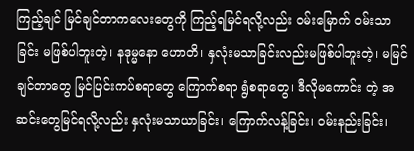ကြည့်ချင် မြင်ချင်တာကလေးတွေကို ကြည့်ရမြင်ရလို့လည်း ဝမ်းမြောက် ဝမ်းသာခြင်း မဖြစ်ပါဘူးတဲ့၊ နဒုမ္မနော ဟောတိ၊ နှလုံးမသာခြင်းလည်းမဖြစ်ပါဘူးတဲ့၊ မမြင်ချင်တာတွေ မြင်ပြင်းကပ်စရာတွေ ကြောက်စရာ ရွံစရာတွေ၊ ဒီလိုမကောင်း တဲ့ အဆင်းတွေမြင်ရလို့လည်း နှလုံးမသာယာခြင်း၊ ကြောက်လန့်ခြင်း၊ ဝမ်းနည်းခြင်း၊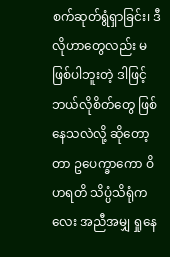စက်ဆုတ်ရွံရှာခြင်း၊ ဒီလိုဟာတွေလည်း မဖြစ်ပါဘူးတဲ့ ဒါဖြင့် ဘယ်လိုစိတ်တွေ ဖြစ်နေသလဲလို့ ဆိုတော့တာ ဥပေက္ခာကော ဝိဟရတိ သိပ္ပံသိရုံကလေး အညီအမျှ ရှုနေ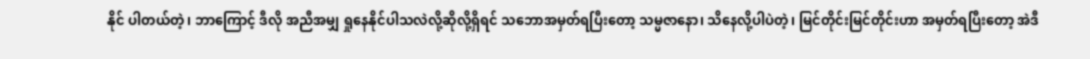နိုင် ပါတယ်တဲ့၊ ဘာကြောင့် ဒီလို အညီအမျှ ရှုနေနိုင်ပါသလဲလို့ဆိုလို့ရှိရင် သဘောအမှတ်ရပြီးတော့ သမ္မဇာနော၊ သိနေလို့ပါပဲတဲ့၊ မြင်တိုင်းမြင်တိုင်းဟာ အမှတ်ရပြီးတော့ အဲဒီ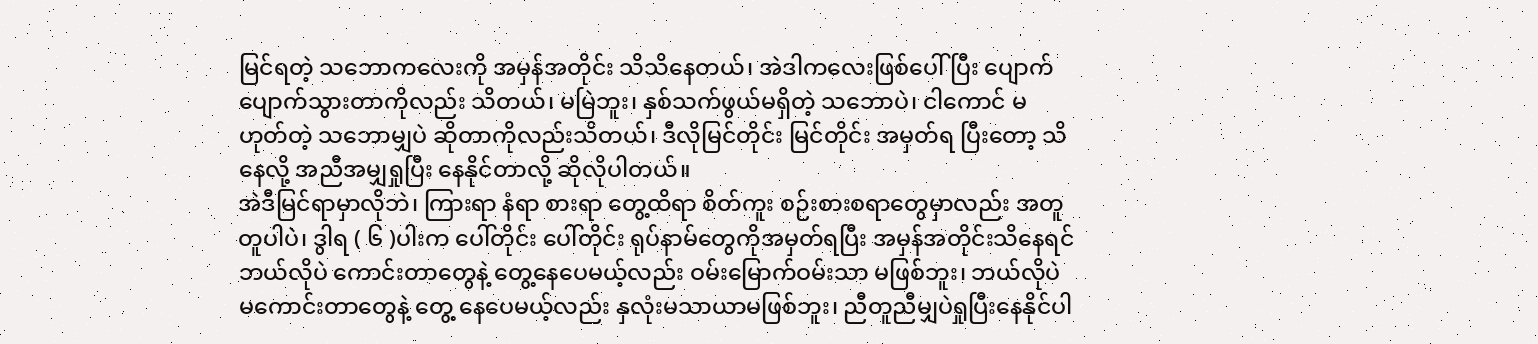မြင်ရတဲ့ သဘောကလေးကို အမှန်အတိုင်း သိသိနေတယ်၊ အဲဒါကလေးဖြစ်ပေါ် ပြီး ပျောက်ပျောက်သွားတာကိုလည်း သိတယ်၊ မမြဲဘူး၊ နှစ်သက်ဖွယ်မရှိတဲ့ သဘောပဲ၊ ငါကောင် မဟုတ်တဲ့ သဘောမျှပဲ ဆိုတာကိုလည်းသိတယ်၊ ဒီလိုမြင်တိုင်း မြင်တိုင်း အမှတ်ရ ပြီးတော့ သိနေလို့ အညီအမျှရှုပြီး နေနိုင်တာလို့ ဆိုလိုပါတယ်။
အဲဒီမြင်ရာမှာလိုဘဲ၊ ကြားရာ နံရာ စားရာ တွေ့ထိရာ စိတ်ကူး စဉ်းစားစရာတွေမှာလည်း အတူတူပါပဲ၊ ဒွါရ ( ၆ )ပါးက ပေါ်တိုင်း ပေါ်တိုင်း ရုပ်နာမ်တွေကိုအမှတ်ရပြီး အမှန်အတိုင်းသိနေရင်ဘယ်လိုပဲ ကောင်းတာတွေနဲ့ တွေ့နေပေမယ့်လည်း ဝမ်းမြောက်ဝမ်းသာ မဖြစ်ဘူး၊ ဘယ်လိုပဲ မကောင်းတာတွေနဲ့ တွေ့ နေပေမယ့်လည်း နှလုံးမသာယာမဖြစ်ဘူး၊ ညီတူညီမျှပဲရှုပြီးနေနိုင်ပါ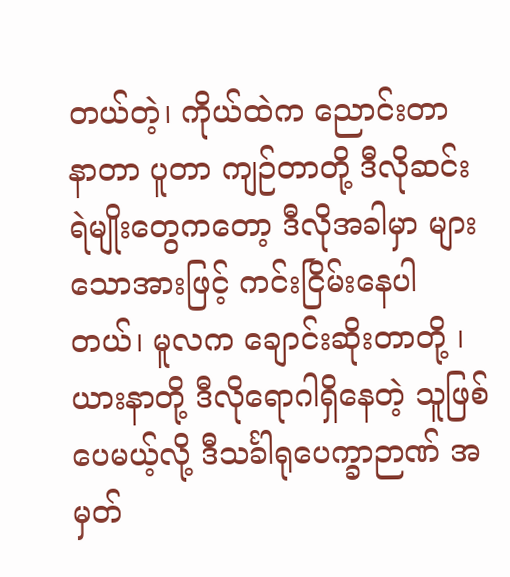တယ်တဲ့၊ ကိုယ်ထဲက ညောင်းတာ နာတာ ပူတာ ကျဉ်တာတို့ ဒီလိုဆင်းရဲမျိုးတွေကတော့ ဒီလိုအခါမှာ များသောအားဖြင့် ကင်းငြိမ်းနေပါတယ်၊ မူလက ချောင်းဆိုးတာတို့ ၊ ယားနာတို့ ဒီလိုရောဂါရှိနေတဲ့ သူဖြစ်ပေမယ့်လို့ ဒီသင်္ခါရုပေက္ခာဉာဏ် အမှတ်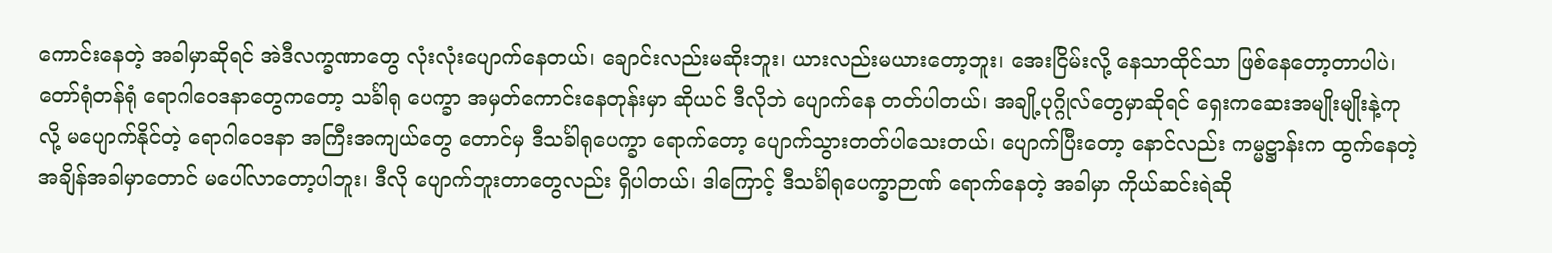ကောင်းနေတဲ့ အခါမှာဆိုရင် အဲဒီလက္ခဏာတွေ လုံးလုံးပျောက်နေတယ်၊ ချောင်းလည်းမဆိုးဘူး၊ ယားလည်းမယားတော့ဘူး၊ အေးငြိမ်းလို့ နေသာထိုင်သာ ဖြစ်နေတော့တာပါပဲ၊ တော်ရုံတန်ရုံ ရောဂါဝေဒနာတွေကတော့ သင်္ခါရု ပေက္ခာ အမှတ်ကောင်းနေတုန်းမှာ ဆိုယင် ဒီလိုဘဲ ပျောက်နေ တတ်ပါတယ်၊ အချို့ပုဂ္ဂိုလ်တွေမှာဆိုရင် ရှေးကဆေးအမျိုးမျိုးနဲ့ကုလို့ မပျောက်နိုင်တဲ့ ရောဂါဝေဒနာ အကြီးအကျယ်တွေ တောင်မှ ဒီသင်္ခါရုပေက္ခာ ရောက်တော့ ပျောက်သွားတတ်ပါသေးတယ်၊ ပျောက်ပြီးတော့ နောင်လည်း ကမ္မဋ္ဌာန်းက ထွက်နေတဲ့ အချိန်အခါမှာတောင် မပေါ်လာတော့ပါဘူး၊ ဒီလို ပျောက်ဘူးတာတွေလည်း ရှိပါတယ်၊ ဒါကြောင့် ဒီသင်္ခါရုပေက္ခာဉာဏ် ရောက်နေတဲ့ အခါမှာ ကိုယ်ဆင်းရဲဆို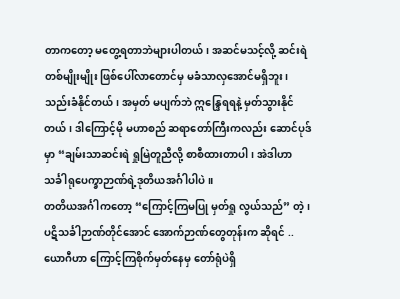တာကတော့ မတွေ့ရတာဘဲများပါတယ်၊ အဆင်မသင့်လို့ ဆင်းရဲတစ်မျိုးမျိုး ဖြစ်ပေါ်လာတောင်မှ မခံသာလှအောင်မရှိဘူး၊ သည်းခံနိုင်တယ်၊ အမှတ် မပျက်ဘဲ ဣန္ဒြေရရနဲ့ မှတ်သွားနိုင်တယ်၊ ဒါကြောင့်မို မဟာစည် ဆရာတော်ကြီးကလည်း ဆောင်ပုဒ်မှာ “ချမ်းသာဆင်းရဲ ရှုမြဲတူညီလို့ စာစီထားတာပါ၊ အဲဒါဟာ သင်္ခါရုပေက္ခာဉာဏ်ရဲ့ဒုတိယအင်္ဂါပါပဲ။
တတိယအင်္ဂါကတော့ “ကြောင့်ကြမပြု မှတ်ရှု လွယ်သည်” တဲ့၊ ပဋိသင်္ခါဉာဏ်တိုင်အောင် အောက်ဉာဏ်တွေတုန်းက ဆိုရင် .. ယောဂီဟာ ကြောင့်ကြစိုက်မှတ်နေမှ တော်ရုံပဲရှိ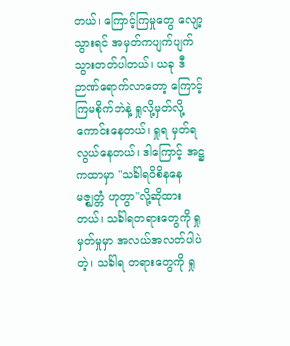တယ်၊ ကြောင့်ကြမှုတွေ လျော့သွားရင် အမှတ်ကပျက်ပျက်သွားတတ်ပါတယ်၊ ယခု ဒီဉာဏ်ရောက်လာတော့ ကြောင့်ကြမစိုက်ဘဲနဲ့ ရှုလို့မှတ်လို့ ကောင်းနေတယ်၊ ရှုရ မှတ်ရ လွယ်နေတယ်၊ ဒါကြောင့် အဋ္ဌ ကထာမှာ "သင်္ခါရဝိစိနနေ မဇ္ဈတ္တံ ဟုတွာ"လို့ဆိုထားတယ်၊ သင်္ခါရတရားတွေကို ရှုမှတ်မှုမှာ အလယ်အလတ်ပါပဲတဲ့၊ သင်္ခါရ တရားတွေကို ရှု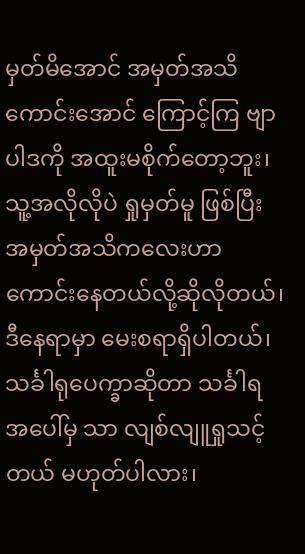မှတ်မိအောင် အမှတ်အသိကောင်းအောင် ကြောင့်ကြ ဗျာပါဒကို အထူးမစိုက်တော့ဘူး၊ သူ့အလိုလိုပဲ ရှုမှတ်မူ ဖြစ်ပြီး အမှတ်အသိကလေးဟာ ကောင်းနေတယ်လို့ဆိုလိုတယ်၊ ဒီနေရာမှာ မေးစရာရှိပါတယ်၊ သင်္ခါရုပေက္ခာဆိုတာ သင်္ခါရအပေါ်မှ သာ လျစ်လျူရှုသင့်တယ် မဟုတ်ပါလား၊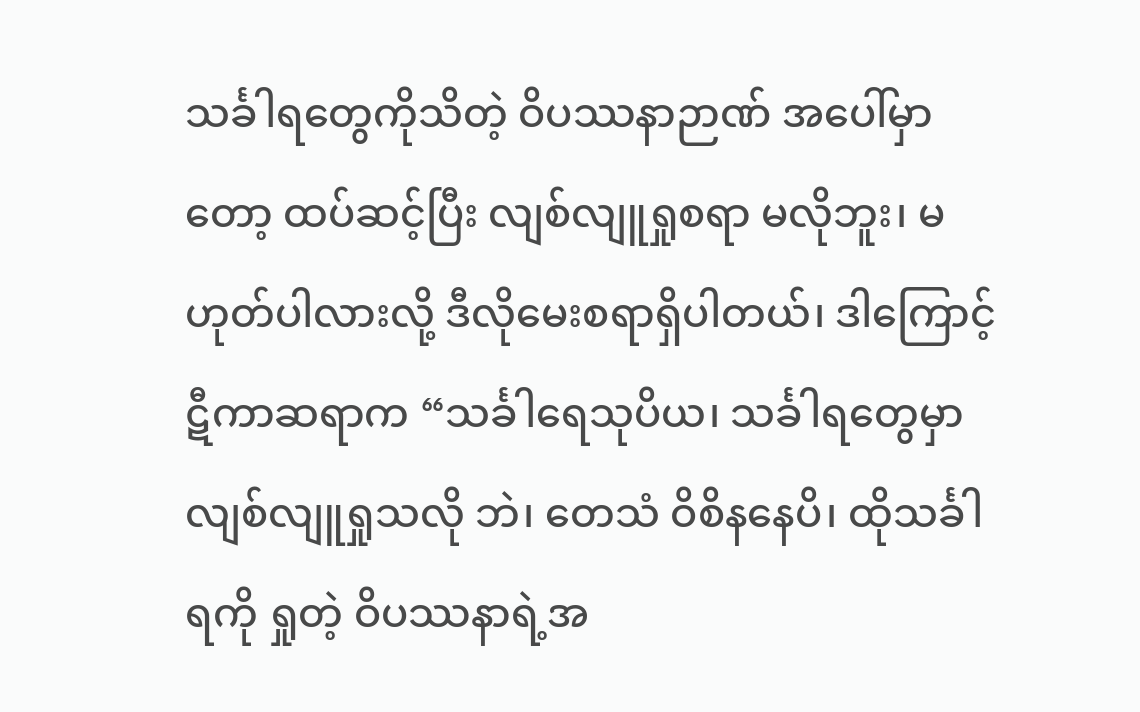သင်္ခါရတွေကိုသိတဲ့ ဝိပဿနာဉာဏ် အပေါ်မှာတော့ ထပ်ဆင့်ပြီး လျစ်လျူရှုစရာ မလိုဘူး၊ မဟုတ်ပါလားလို့ ဒီလိုမေးစရာရှိပါတယ်၊ ဒါကြောင့် ဋီကာဆရာက “သင်္ခါရေသုပိယ၊ သင်္ခါရတွေမှာ လျစ်လျူရှုသလို ဘဲ၊ တေသံ ဝိစိနနေပိ၊ ထိုသင်္ခါရကို ရှုတဲ့ ဝိပဿနာရဲ့အ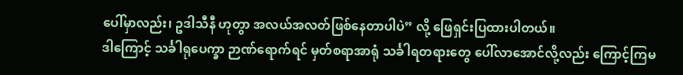ပေါ်မှာလည်း၊ ဥဒါသီနီ ဟုတွာ အလယ်အလတ်ဖြစ်နေတာပါပဲ” လို့ ဖြေရှင်းပြထားပါတယ်။
ဒါကြောင့် သင်္ခါရုပေက္ခာ ဉာဏ်ရောက်ရင် မှတ်စရာအာရုံ သင်္ခါရတရားတွေ ပေါ်လာအောင်လို့လည်း ကြောင့်ကြမ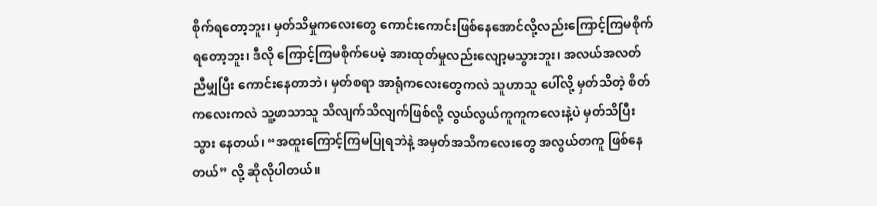စိုက်ရတော့ဘူး၊ မှတ်သိမှုကလေးတွေ ကောင်းကောင်းဖြစ်နေအောင်လို့လည်းကြောင့်ကြမစိုက်ရတော့ဘူး၊ ဒီလို ကြောင့်ကြမစိုက်ပေမဲ့ အားထုတ်မှုလည်းလျော့မသွားဘူး၊ အလယ်အလတ်ညီမျှပြီး ကောင်းနေတာဘဲ၊ မှတ်စရာ အာရုံကလေးတွေကလဲ သူဟာသူ ပေါ်လို့ မှတ်သိတဲ့ စိတ်ကလေးကလဲ သူ့ဖာသာသူ သိလျက်သိလျက်ဖြစ်လို့ လွယ်လွယ်ကူကူကလေးနဲ့ပဲ မှတ်သိပြီးသွား နေတယ်၊ “အထူးကြောင့်ကြမပြုရဘဲနဲ့ အမှတ်အသိကလေးတွေ အလွယ်တကူ ဖြစ်နေတယ်” လို့ ဆိုလိုပါတယ်။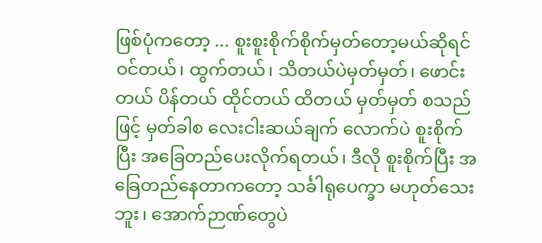ဖြစ်ပုံကတော့ ... စူးစူးစိုက်စိုက်မှတ်တော့မယ်ဆိုရင် ဝင်တယ်၊ ထွက်တယ်၊ သိတယ်ပဲမှတ်မှတ်၊ ဖောင်းတယ် ပိန်တယ် ထိုင်တယ် ထိတယ် မှတ်မှတ် စသည်ဖြင့် မှတ်ခါစ လေးငါးဆယ်ချက် လောက်ပဲ စူးစိုက်ပြီး အခြေတည်ပေးလိုက်ရတယ်၊ ဒီလို စူးစိုက်ပြီး အခြေတည်နေတာကတော့ သင်္ခါရုပေက္ခာ မဟုတ်သေး ဘူး၊ အောက်ဉာဏ်တွေပဲ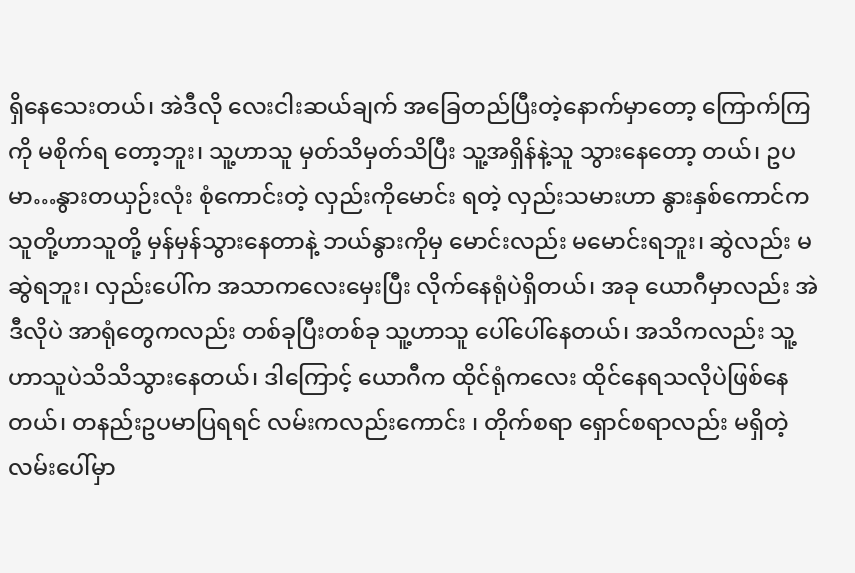ရှိနေသေးတယ်၊ အဲဒီလို လေးငါးဆယ်ချက် အခြေတည်ပြီးတဲ့နောက်မှာတော့ ကြောက်ကြကို မစိုက်ရ တော့ဘူး၊ သူ့ဟာသူ မှတ်သိမှတ်သိပြီး သူ့အရှိန်နဲ့သူ သွားနေတော့ တယ်၊ ဥပမာ…နွားတယှဉ်းလုံး စုံကောင်းတဲ့ လှည်းကိုမောင်း ရတဲ့ လှည်းသမားဟာ နွားနှစ်ကောင်က သူတို့ဟာသူတို့ မှန်မှန်သွားနေတာနဲ့ ဘယ်နွားကိုမှ မောင်းလည်း မမောင်းရဘူး၊ ဆွဲလည်း မဆွဲရဘူး၊ လှည်းပေါ်က အသာကလေးမှေးပြီး လိုက်နေရုံပဲရှိတယ်၊ အခု ယောဂီမှာလည်း အဲဒီလိုပဲ အာရုံတွေကလည်း တစ်ခုပြီးတစ်ခု သူ့ဟာသူ ပေါ်ပေါ်နေတယ်၊ အသိကလည်း သူ့ဟာသူပဲသိသိသွားနေတယ်၊ ဒါကြောင့် ယောဂီက ထိုင်ရုံကလေး ထိုင်နေရသလိုပဲဖြစ်နေတယ်၊ တနည်းဥပမာပြရရင် လမ်းကလည်းကောင်း ၊ တိုက်စရာ ရှောင်စရာလည်း မရှိတဲ့ လမ်းပေါ်မှာ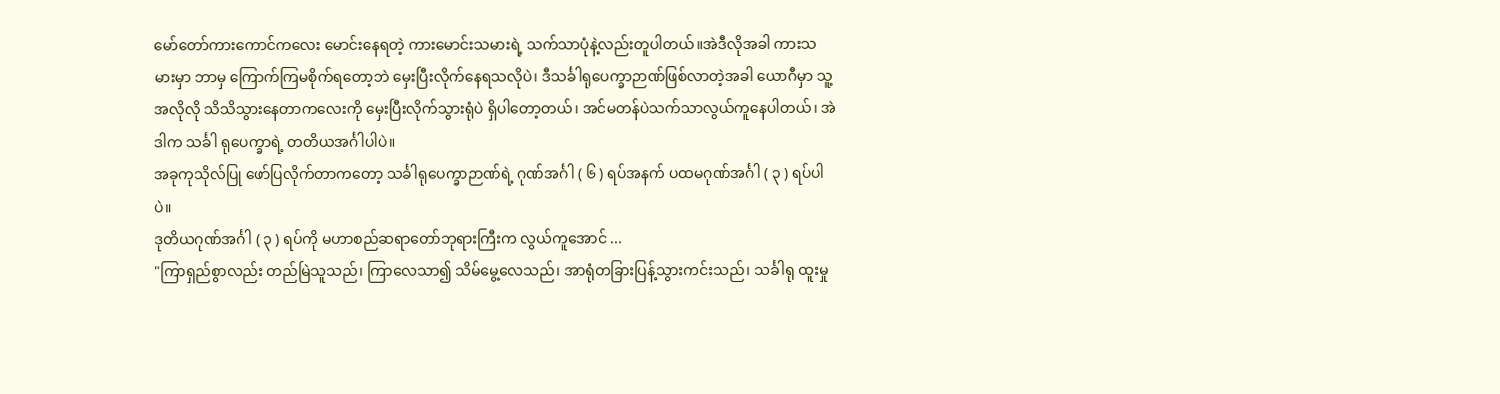မော်တော်ကားကောင်ကလေး မောင်းနေရတဲ့ ကားမောင်းသမားရဲ့ သက်သာပုံနဲ့လည်းတူပါတယ်။အဲဒီလိုအခါ ကားသမားမှာ ဘာမှ ကြောက်ကြမစိုက်ရတော့ဘဲ မှေးပြီးလိုက်နေရသလိုပဲ၊ ဒီသင်္ခါရုပေက္ခာဉာဏ်ဖြစ်လာတဲ့အခါ ယောဂီမှာ သူ့အလိုလို သိသိသွားနေတာကလေးကို မှေးပြီးလိုက်သွားရုံပဲ ရှိပါတော့တယ်၊ အင်မတန်ပဲသက်သာလွယ်ကူနေပါတယ်၊ အဲဒါက သင်္ခါ ရုပေက္ခာရဲ့ တတိယအင်္ဂါပါပဲ။
အခုကုသိုလ်ပြု ဖော်ပြလိုက်တာကတော့ သင်္ခါရုပေက္ခာဉာဏ်ရဲ့ ဂုဏ်အင်္ဂါ ( ၆ ) ရပ်အနက် ပထမဂုဏ်အင်္ဂါ ( ၃ ) ရပ်ပါပဲ။
ဒုတိယဂုဏ်အင်္ဂါ ( ၃ ) ရပ်ကို မဟာစည်ဆရာတော်ဘုရားကြီးက လွယ်ကူအောင် ...
"ကြာရှည်စွာလည်း တည်မြဲသူသည်၊ ကြာလေသာ၍ သိမ်မွေ့လေသည်၊ အာရုံတခြားပြန့်သွားကင်းသည်၊ သင်္ခါရု ထူးမှု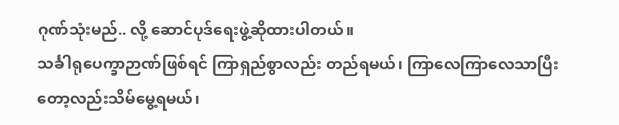ဂုဏ်သုံးမည်.. လို့ ဆောင်ပုဒ်ရေးဖွဲ့ဆိုထားပါတယ်။
သင်္ခါရုပေက္ခာဉာဏ်ဖြစ်ရင် ကြာရှည်စွာလည်း တည်ရမယ်၊ ကြာလေကြာလေသာပြီးတော့လည်းသိမ်မွေ့ရမယ်၊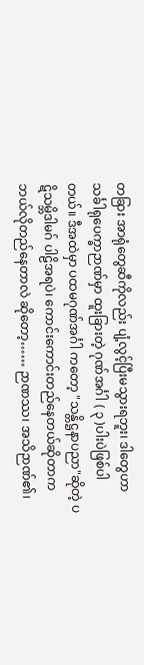တခြား အာရုံတွေဆီကိုလည်း ပျံ့လွင့်ပြီးမသွားရဘူး၊ ဒါတွေဟာ သင်္ခါရုပေက္ခာဉာဏ်မှာ ထူးခြားတဲ့ ဂုဏ်အင်္ဂါ ( ၃ )ပါးပဲဖြစ်ပါတယ်။ ဒီအထဲမှာ ပထမဂုဏ်အင်္ဂါ ကတော့ "သန္တိဋ္ဌနာပညာ"ဆိုတဲ့ ပဋိသမ္ဘိဒါမဂ် ပါဠိအရပဲ၊ ကောင်းကောင်းတည်နေတယ်ဆိုတာက ဘယ်လိုတည်နေတာလဲ ဆိုတော့…… ဉာဏဿ၊ အသိဉာဏ်၏၊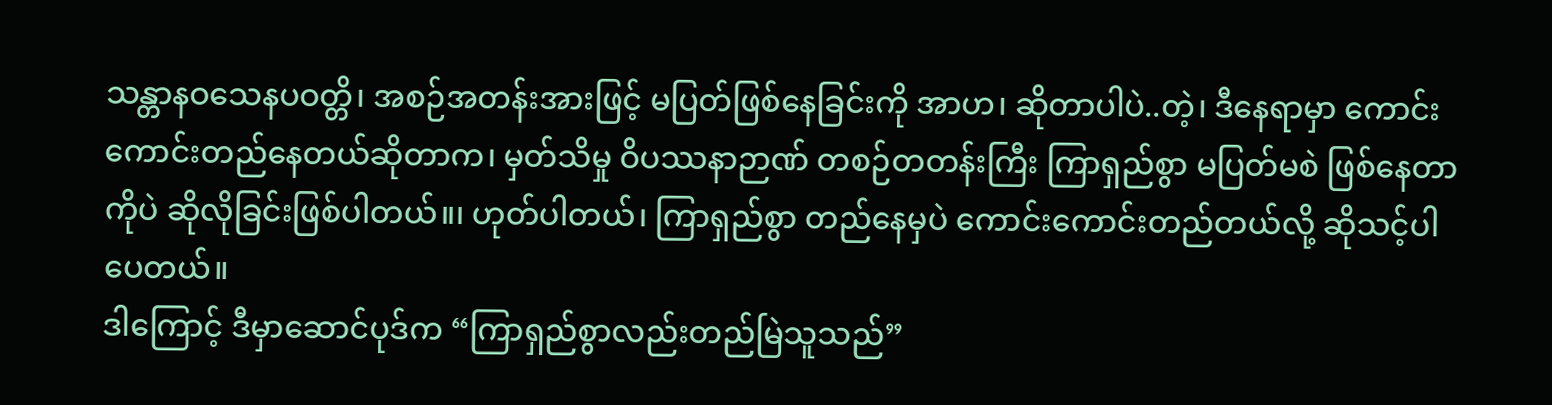သန္တာနဝသေနပဝတ္တိ၊ အစဉ်အတန်းအားဖြင့် မပြတ်ဖြစ်နေခြင်းကို အာဟ၊ ဆိုတာပါပဲ..တဲ့၊ ဒီနေရာမှာ ကောင်းကောင်းတည်နေတယ်ဆိုတာက၊ မှတ်သိမှု ဝိပဿနာဉာဏ် တစဉ်တတန်းကြီး ကြာရှည်စွာ မပြတ်မစဲ ဖြစ်နေတာကိုပဲ ဆိုလိုခြင်းဖြစ်ပါတယ်။၊ ဟုတ်ပါတယ်၊ ကြာရှည်စွာ တည်နေမှပဲ ကောင်းကောင်းတည်တယ်လို့ ဆိုသင့်ပါပေတယ်။
ဒါကြောင့် ဒီမှာဆောင်ပုဒ်က “ကြာရှည်စွာလည်းတည်မြဲသူသည်”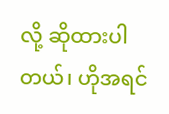လို့ ဆိုထားပါတယ်၊ ဟိုအရင်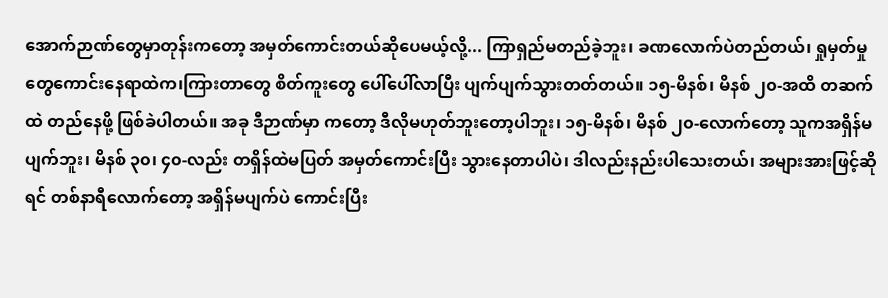အောက်ဉာဏ်တွေမှာတုန်းကတော့ အမှတ်ကောင်းတယ်ဆိုပေမယ့်လို့... ကြာရှည်မတည်ခဲ့ဘူး၊ ခဏလောက်ပဲတည်တယ်၊ ရှုမှတ်မှုတွေကောင်းနေရာထဲက၊ကြားတာတွေ စိတ်ကူးတွေ ပေါ်ပေါ်လာပြီး ပျက်ပျက်သွားတတ်တယ်။ ၁၅-မိနစ်၊ မိနစ် ၂၀-အထိ တဆက်ထဲ တည်နေဖို့ ဖြစ်ခဲပါတယ်။ အခု ဒီဉာဏ်မှာ ကတော့ ဒီလိုမဟုတ်ဘူးတော့ပါဘူး၊ ၁၅-မိနစ်၊ မိနစ် ၂၀-လောက်တော့ သူကအရှိန်မပျက်ဘူး၊ မိနစ် ၃၀၊ ၄၀-လည်း တရှိန်ထဲမပြတ် အမှတ်ကောင်းပြီး သွားနေတာပါပဲ၊ ဒါလည်းနည်းပါသေးတယ်၊ အများအားဖြင့်ဆိုရင် တစ်နာရီလောက်တော့ အရှိန်မပျက်ပဲ ကောင်းပြီး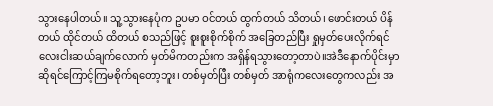သွားနေပါတယ်။ သူ့သွားနေပုံက ဥပမာ ဝင်တယ် ထွက်တယ် သိတယ်၊ ဖောင်းတယ် ပိန်တယ် ထိုင်တယ် ထိတယ် စသည်ဖြင့် စူးစူးစိုက်စိုက် အခြေတည်ပြီး ရှုမှတ်ပေးလိုက်ရင် လေးငါးဆယ်ချက်လောက် မှတ်မိကတည်းက အရှိန်ရသွားတော့တာပဲ။အဲဒီနောက်ပိုင်းမှာဆိုရင်ကြောင့်ကြမစိုက်ရတော့ဘူး၊ တစ်မှတ်ပြီး တစ်မှတ် အာရုံကလေးတွေကလည်း အ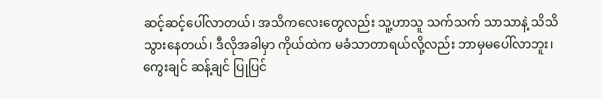ဆင့်ဆင့်ပေါ်လာတယ်၊ အသိကလေးတွေလည်း သူ့ဟာသူ သက်သက် သာသာနဲ့ သိသိသွားနေတယ်၊ ဒီလိုအခါမှာ ကိုယ်ထဲက မခံသာတာရယ်လို့လည်း ဘာမှမပေါ်လာဘူး၊ ကွေးချင် ဆန့်ချင် ပြုပြင်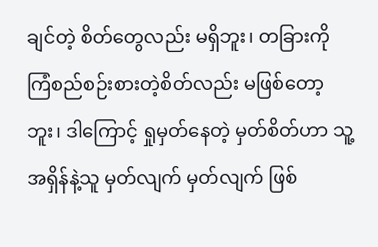ချင်တဲ့ စိတ်တွေလည်း မရှိဘူး၊ တခြားကို ကြံစည်စဉ်းစားတဲ့စိတ်လည်း မဖြစ်တော့ဘူး၊ ဒါကြောင့် ရှုမှတ်နေတဲ့ မှတ်စိတ်ဟာ သူ့အရှိန်နဲ့သူ မှတ်လျက် မှတ်လျက် ဖြစ်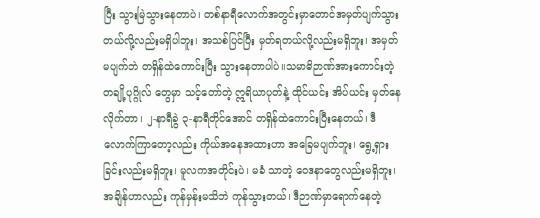ပြီး သွားမြဲသွားနေတာပဲ၊ တစ်နာရီလောက်အတွင်းမှာတောင်အမှတ်ပျက်သွားတယ်လို့လည်းမရှိပါဘူး၊ အသစ်ပြင်ပြီး မှတ်ရတယ်လို့လည်းမရှိဘူး၊ အမှတ်မပျက်ဘဲ တရှိန်ထဲကောင်းပြီး သွားနေတာပါပဲ။သမာဓိဉာဏ်အားကောင်းတဲ့ တချို့ပုဂ္ဂိုလ် တွေမှာ သင့်တော်တဲ့ ဣရိယာပုတ်နဲ့ ထိုင်ယင်း အိပ်ယင်း မှတ်နေလိုက်တာ၊ ၂-နာရီခွဲ ၃-နာရီတိုင်အောင် တရှိန်ထဲကောင်းပြီးနေတယ်၊ ဒီလောက်ကြာတော့လည်း ကိုယ်အနေအထားဟာ အခြေမပျက်ဘူး၊ ရွေ့ရှားခြင်းလည်းမရှိဘူး၊ မူလကအတိုင်းပဲ၊ မခံ သာတဲ့ ဝေဒနာတွေလည်းမရှိဘူး၊ အချိန်ဟာလည်း ကုန်မှန်းမသိဘဲ ကုန်သွားတယ်၊ ဒီဉာဏ်မှာရောက်နေတဲ့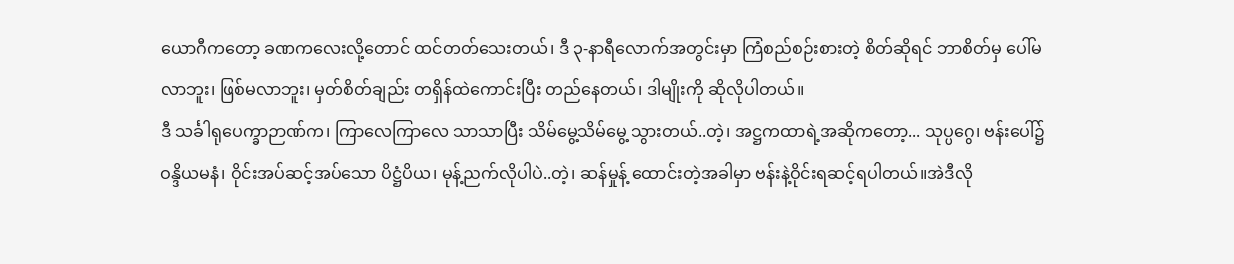ယောဂီကတော့ ခဏကလေးလို့တောင် ထင်တတ်သေးတယ်၊ ဒီ ၃-နာရီလောက်အတွင်းမှာ ကြံစည်စဉ်းစားတဲ့ စိတ်ဆိုရင် ဘာစိတ်မှ ပေါ်မလာဘူး၊ ဖြစ်မလာဘူး၊ မှတ်စိတ်ချည်း တရှိန်ထဲကောင်းပြီး တည်နေတယ်၊ ဒါမျိုးကို ဆိုလိုပါတယ်။
ဒီ သင်္ခါရုပေက္ခာဉာဏ်က၊ ကြာလေကြာလေ သာသာပြီး သိမ်မွေ့သိမ်မွေ့ သွားတယ်..တဲ့၊ အဋ္ဌကထာရဲ့အဆိုကတော့... သုပ္ပဂွေ၊ ဗန်းပေါ်၌ ဝန္ဒိယမနံ၊ ဝိုင်းအပ်ဆင့်အပ်သော ပိဋ္ဌံပိယ၊ မုန့်ညက်လိုပါပဲ..တဲ့၊ ဆန်မှုန့် ထောင်းတဲ့အခါမှာ ဗန်းနဲ့ဝိုင်းရဆင့်ရပါတယ်။အဲဒီလို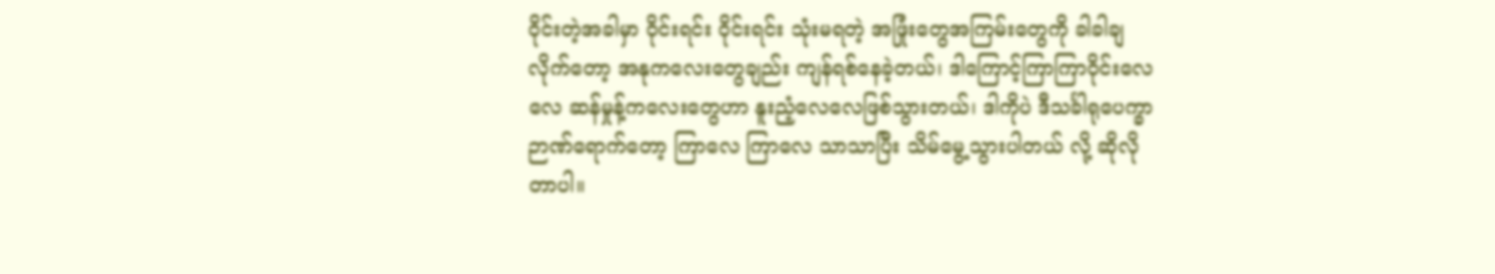ဝိုင်းတဲ့အခါမှာ ဝိုင်းရင်း ဝိုင်းရင်း သုံးမရတဲ့ အဖြုံးတွေအကြမ်းတွေကို ခါခါချလိုက်တော့ အနုကလေးတွေချည်း ကျန်ရစ်နေခဲ့တယ်၊ ဒါကြောင့်ကြာကြာဝိုင်းလေလေ ဆန်မှုန့်ကလေးတွေဟာ နူးညံ့လေလေဖြစ်သွားတယ်၊ ဒါကိုပဲ ဒီသင်္ခါရုပေက္ခာ ဉာဏ်ရောက်တော့ ကြာလေ ကြာလေ သာသာပြီး သိမ်မွေ့သွားပါတယ် လို့ ဆိုလိုတာပါ။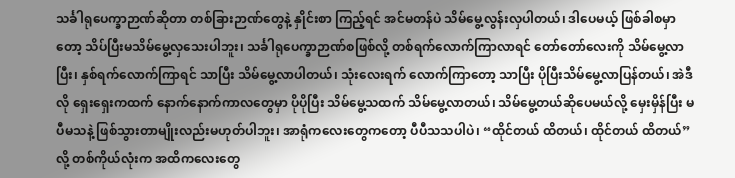သင်္ခါရုပေက္ခာဉာဏ်ဆိုတာ တစ်ခြားဉာဏ်တွေနဲ့ နှိုင်းစာ ကြည့်ရင် အင်မတန်ပဲ သိမ်မွေ့လွန်းလှပါတယ်၊ ဒါပေမယ့် ဖြစ်ခါစမှာတော့ သိပ်ပြီးမသိမ်မွေ့လှသေးပါဘူး၊ သင်္ခါရုပေက္ခာဉာဏ်စဖြစ်လို့ တစ်ရက်လောက်ကြာလာရင် တော်တော်လေးကို သိမ်မွေ့လာပြီး၊ နှစ်ရက်လောက်ကြာရင် သာပြီး သိမ်မွေ့လာပါတယ်၊ သုံးလေးရက် လောက်ကြာတော့ သာပြီး ပိုပြီးသိမ်မွေ့လာပြန်တယ်၊ အဲဒီလို ရှေးရှေးကထက် နောက်နောက်ကာလတွေမှာ ပိုပိုပြီး သိမ်မွေ့သထက် သိမ်မွေ့လာတယ်၊ သိမ်မွေ့တယ်ဆိုပေမယ်လို့ မှေးမှိန်ပြီး မပီမသနဲ့ ဖြစ်သွားတာမျိုးလည်းမဟုတ်ပါဘူး၊ အာရုံကလေးတွေကတော့ ပီပီသသပါပဲ၊ “ထိုင်တယ် ထိတယ်၊ ထိုင်တယ် ထိတယ်” လို့ တစ်ကိုယ်လုံးက အထိကလေးတွေ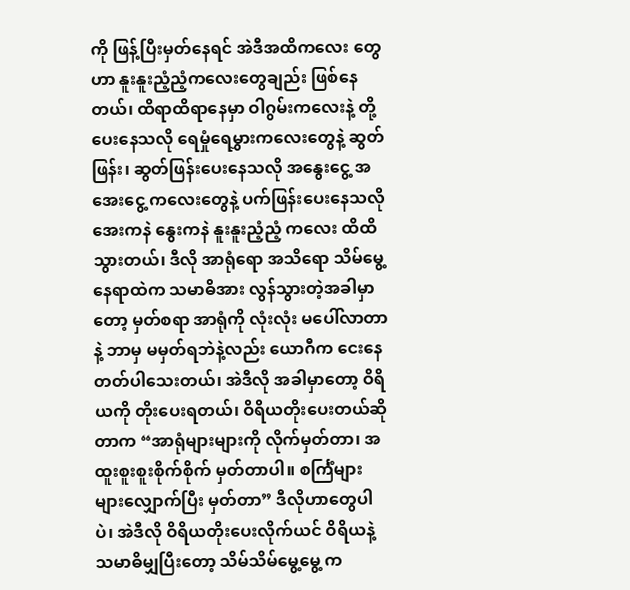ကို ဖြန့်ပြီးမှတ်နေရင် အဲဒီအထိကလေး တွေဟာ နူးနူးညံ့ညံ့ကလေးတွေချည်း ဖြစ်နေတယ်၊ ထိရာထိရာနေမှာ ဝါဂွမ်းကလေးနဲ့ တို့ပေးနေသလို ရေမှုံရေမွှားကလေးတွေနဲ့ ဆွတ်ဖြန်း၊ ဆွတ်ဖြန်းပေးနေသလို အနွေးငွေ့ အအေးငွေ့ ကလေးတွေနဲ့ ပက်ဖြန်းပေးနေသလို အေးကနဲ နွေးကနဲ နူးနူးညံ့ညံ့ ကလေး ထိထိသွားတယ်၊ ဒီလို အာရုံရော အသိရော သိမ်မွေ့နေရာထဲက သမာဓိအား လွန်သွားတဲ့အခါမှာတော့ မှတ်စရာ အာရုံကို လုံးလုံး မပေါ်လာတာနဲ့ ဘာမှ မမှတ်ရဘဲနဲ့လည်း ယောဂီက ငေးနေတတ်ပါသေးတယ်၊ အဲဒီလို အခါမှာတော့ ဝိရိယကို တိုးပေးရတယ်၊ ဝိရိယတိုးပေးတယ်ဆိုတာက “အာရုံများများကို လိုက်မှတ်တာ၊ အထူးစူးစူးစိုက်စိုက် မှတ်တာပါ။ စင်္ကြံများများလျှောက်ပြီး မှတ်တာ” ဒီလိုဟာတွေပါပဲ၊ အဲဒီလို ဝိရိယတိုးပေးလိုက်ယင် ဝိရိယနဲ့ သမာဓိမျှပြီးတော့ သိမ်သိမ်မွေ့မွေ့ က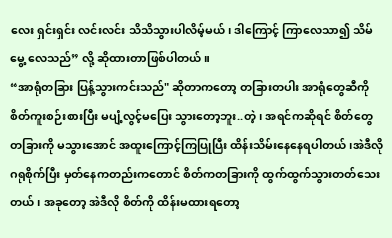လေး ရှင်းရှင်း လင်းလင်း သိသိသွားပါလိမ့်မယ်၊ ဒါကြောင့် ကြာလေသာ၍ သိမ်မွေ့ လေသည်” လို့ ဆိုထားတာဖြစ်ပါတယ်။
“အာရုံတခြား ပြန့်သွားကင်းသည်" ဆိုတာကတော့ တခြားတပါး အာရုံတွေဆီကို စိတ်ကူးစဉ်းစားပြီး မပျံ့လွင့်မပြေး သွားတော့ဘူး..တဲ့၊ အရင်ကဆိုရင် စိတ်တွေတခြားကို မသွားအောင် အထူးကြောင့်ကြပြုပြီး ထိန်းသိမ်းနေနေရပါတယ်၊အဲဒီလို ဂရုစိုက်ပြီး မှတ်နေကတည်းကတောင် စိတ်ကတခြားကို ထွက်ထွက်သွားတတ်သေးတယ်၊ အခုတော့ အဲဒီလို စိတ်ကို ထိန်းမထားရတော့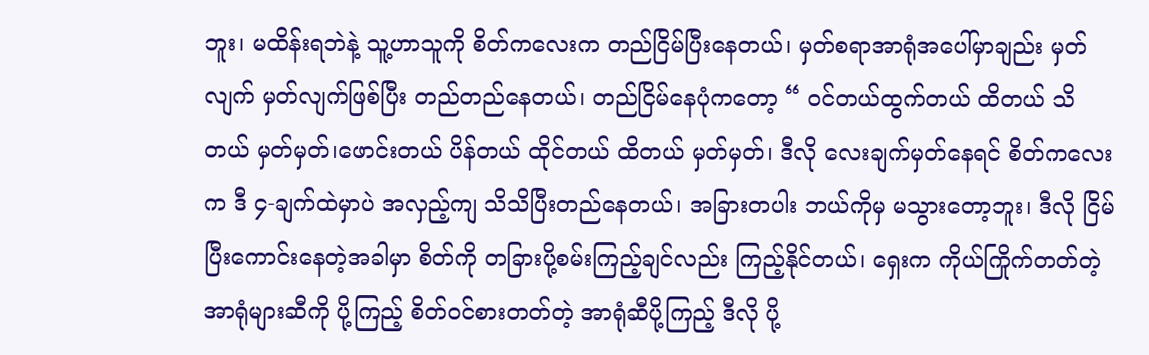ဘူး၊ မထိန်းရဘဲနဲ့ သူ့ဟာသူကို စိတ်ကလေးက တည်ငြိမ်ပြီးနေတယ်၊ မှတ်စရာအာရုံအပေါ်မှာချည်း မှတ်လျက် မှတ်လျက်ဖြစ်ပြီး တည်တည်နေတယ်၊ တည်ငြိမ်နေပုံကတော့ “ ဝင်တယ်ထွက်တယ် ထိတယ် သိတယ် မှတ်မှတ်၊ဖောင်းတယ် ပိန်တယ် ထိုင်တယ် ထိတယ် မှတ်မှတ်၊ ဒီလို လေးချက်မှတ်နေရင် စိတ်ကလေးက ဒီ ၄-ချက်ထဲမှာပဲ အလှည့်ကျ သိသိပြီးတည်နေတယ်၊ အခြားတပါး ဘယ်ကိုမှ မသွားတော့ဘူး၊ ဒီလို ငြိမ်ပြီးကောင်းနေတဲ့အခါမှာ စိတ်ကို တခြားပို့စမ်းကြည့်ချင်လည်း ကြည့်နိုင်တယ်၊ ရှေးက ကိုယ်ကြိုက်တတ်တဲ့ အာရုံများဆီကို ပို့ကြည့် စိတ်ဝင်စားတတ်တဲ့ အာရုံဆီပို့ကြည့် ဒီလို ပို့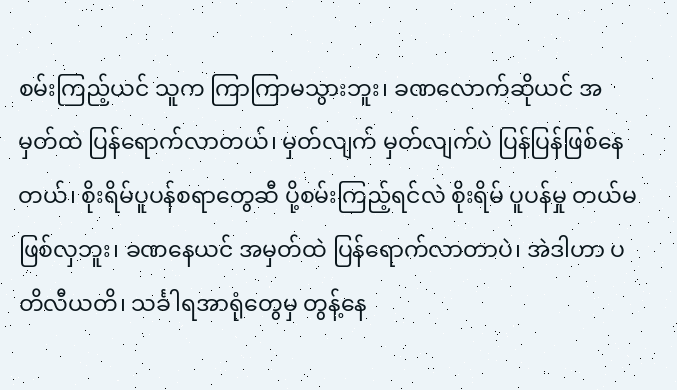စမ်းကြည့်ယင် သူက ကြာကြာမသွားဘူး၊ ခဏလောက်ဆိုယင် အမှတ်ထဲ ပြန်ရောက်လာတယ်၊ မှတ်လျက် မှတ်လျက်ပဲ ပြန်ပြန်ဖြစ်နေတယ်၊ စိုးရိမ်ပူပန်စရာတွေဆီ ပို့စမ်းကြည့်ရင်လဲ စိုးရိမ် ပူပန်မှု တယ်မဖြစ်လှဘူး၊ ခဏနေယင် အမှတ်ထဲ ပြန်ရောက်လာတာပဲ၊ အဲဒါဟာ ပတိလီယတိ၊ သင်္ခါရအာရုံတွေမှ တွန့်နေ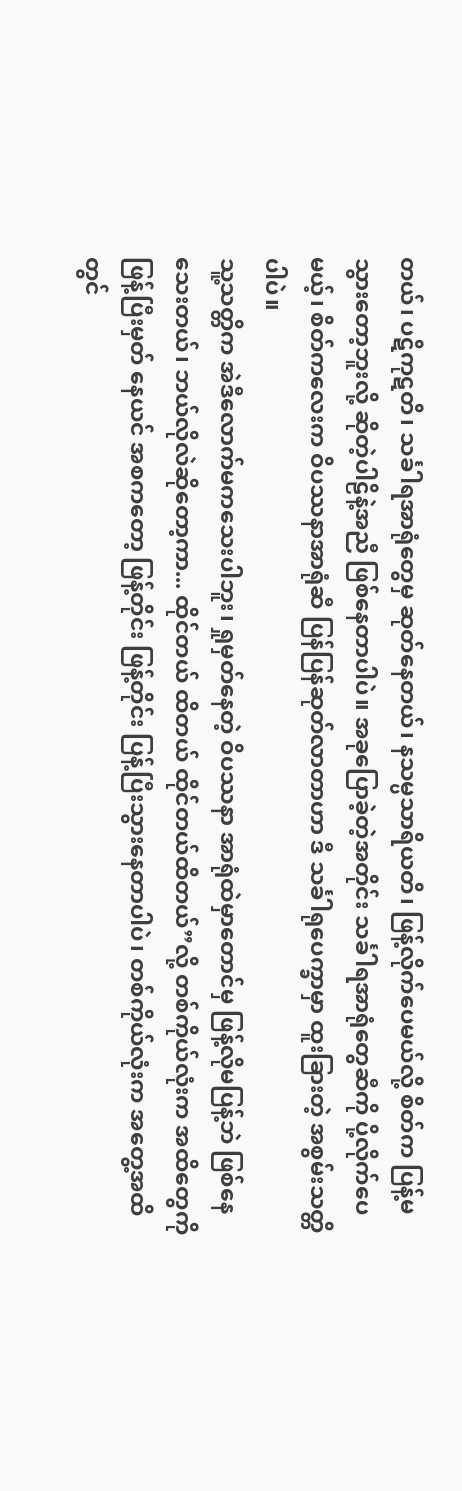တယ်၊ ပဋိကုဋတိ၊ သင်္ခါရအာရုံတွေမှ ဆုတ်နေတယ်၊ နသမ္ပသာရိယတိ၊ ဖြန့်လိုက်ပေမယ်လို့ စိတ်က ပြန့်မသွားတော့ဘူးလို့ ဆိုတဲ့ပါဠိနဲ့အညီ ဖြစ်နေတာပါပဲ။ အခုပြောခဲ့တဲ့အတိုင်း သင်္ခါရအာရုံတွေဆီကို ပို့လိုက်ပေမယ့်၊ စိတ်ကလေးက ဝိပဿနာအာရုံဆီ ပြန်ပြန်ဆုတ်လာတာဟာ ဒီ သင်္ခါရုပေက္ခာမှာ ထူးခြားတဲ့ အစွမ်းသတ္တိပါပဲ။
သူ့သတ္တိက အဲဒီလောက်မကသေးပါဘူး၊ ရှုမှတ်နေတဲ့ ဝိပဿနာ အာရုံထဲမှာတောင်မှ ဖြန့်လိုမပြန့်ဘဲ ဖြစ်နေသေးတယ်၊ ဘယ်လိုလဲဆိုတော့ကာ... ထိုင်တယ် ထိတယ် ထိုင်တယ်ထိတယ်”လို့ တစ်ကိုယ်လုံးက အထိတွေကို ဖြန့်ပြီးမှတ် နေယင် အစကတော့ ဖြန့်တိုင်း ဖြန့်တိုင်း ပြန့်ပြီးသွားနေတာပါပဲ၊ တစ်ကိုယ်လုံးက အတွေ့အထိတွင်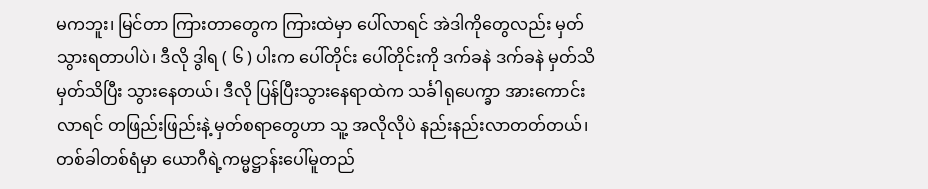မကဘူး၊ မြင်တာ ကြားတာတွေက ကြားထဲမှာ ပေါ်လာရင် အဲဒါကိုတွေလည်း မှတ်သွားရတာပါပဲ၊ ဒီလို ဒွါရ ( ၆ ) ပါးက ပေါ်တိုင်း ပေါ်တိုင်းကို ဒက်ခနဲ ဒက်ခနဲ မှတ်သိမှတ်သိပြီး သွားနေတယ်၊ ဒီလို ပြန်ပြီးသွားနေရာထဲက သင်္ခါရုပေက္ခာ အားကောင်းလာရင် တဖြည်းဖြည်းနဲ့ မှတ်စရာတွေဟာ သူ့ အလိုလိုပဲ နည်းနည်းလာတတ်တယ်၊ တစ်ခါတစ်ရံမှာ ယောဂီရဲ့ကမ္မဋ္ဌာန်းပေါ်မူတည်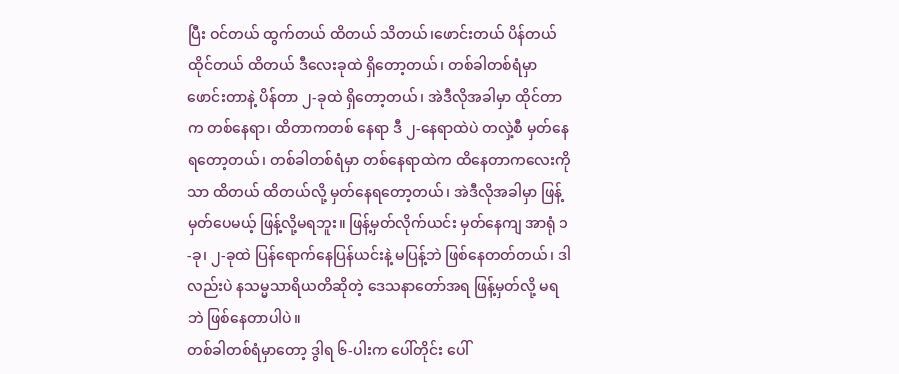ပြီး ဝင်တယ် ထွက်တယ် ထိတယ် သိတယ်၊ဖောင်းတယ် ပိန်တယ် ထိုင်တယ် ထိတယ် ဒီလေးခုထဲ ရှိတော့တယ်၊ တစ်ခါတစ်ရံမှာ ဖောင်းတာနဲ့ ပိန်တာ ၂-ခုထဲ ရှိတော့တယ်၊ အဲဒီလိုအခါမှာ ထိုင်တာက တစ်နေရာ၊ ထိတာကတစ် နေရာ ဒီ ၂-နေရာထဲပဲ တလှဲ့စီ မှတ်နေရတော့တယ်၊ တစ်ခါတစ်ရံမှာ တစ်နေရာထဲက ထိနေတာကလေးကိုသာ ထိတယ် ထိတယ်လို့ မှတ်နေရတော့တယ်၊ အဲဒီလိုအခါမှာ ဖြန့်မှတ်ပေမယ့် ဖြန့်လို့မရဘူး။ ဖြန့်မှတ်လိုက်ယင်း မှတ်နေကျ အာရုံ ၁-ခု၊ ၂-ခုထဲ ပြန်ရောက်နေပြန်ယင်းနဲ့ မပြန့်ဘဲ ဖြစ်နေတတ်တယ်၊ ဒါလည်းပဲ နသမ္မသာရိယတိဆိုတဲ့ ဒေသနာတော်အရ ဖြန့်မှတ်လို့ မရဘဲ ဖြစ်နေတာပါပဲ။
တစ်ခါတစ်ရံမှာတော့ ဒွါရ ၆-ပါးက ပေါ်တိုင်း ပေါ်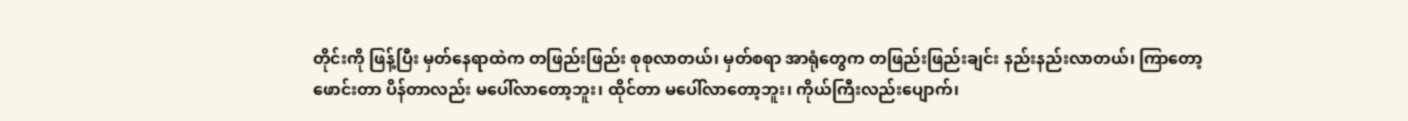တိုင်းကို ဖြန့်ပြီး မှတ်နေရာထဲက တဖြည်းဖြည်း စုစုလာတယ်၊ မှတ်စရာ အာရုံတွေက တဖြည်းဖြည်းချင်း နည်းနည်းလာတယ်၊ ကြာတော့ ဖောင်းတာ ပိန်တာလည်း မပေါ်လာတော့ဘူး၊ ထိုင်တာ မပေါ်လာတော့ဘူး၊ ကိုယ်ကြီးလည်းပျောက်၊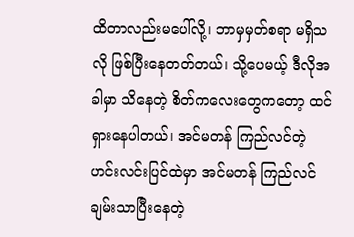ထိတာလည်းမပေါ်လို့၊ ဘာမှမှတ်စရာ မရှိသလို ဖြစ်ပြီးနေတတ်တယ်၊ သို့ပေမယ့် ဒီလိုအခါမှာ သိနေတဲ့ စိတ်ကလေးတွေကတော့ ထင်ရှားနေပါတယ်၊ အင်မတန် ကြည်လင်တဲ့ ဟင်းလင်းပြင်ထဲမှာ အင်မတန် ကြည်လင်ချမ်းသာပြီးနေတဲ့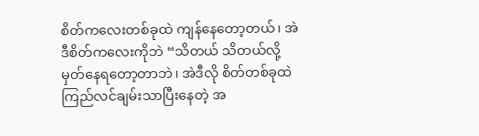စိတ်ကလေးတစ်ခုထဲ ကျန်နေတော့တယ်၊ အဲဒီစိတ်ကလေးကိုဘဲ “သိတယ် သိတယ်လို့ မှတ်နေရတော့တာဘဲ၊ အဲဒီလို စိတ်တစ်ခုထဲ ကြည်လင်ချမ်းသာပြီးနေတဲ့ အ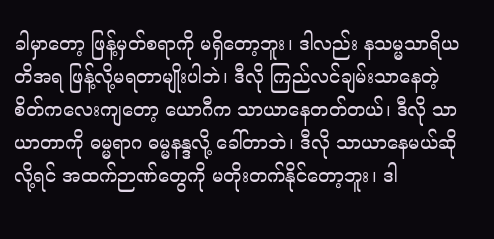ခါမှာတော့ ဖြန့်မှတ်စရာကို မရှိတော့ဘူး၊ ဒါလည်း နသမ္မသာရိယတိအရ ဖြန့်လို့မရတာမျိုးပါဘဲ၊ ဒီလို ကြည်လင်ချမ်းသာနေတဲ့ စိတ်ကလေးကျတော့ ယောဂီက သာယာနေတတ်တယ်၊ ဒီလို သာယာတာကို ဓမ္မရာဂ ဓမ္မနန္ဒလို့ ခေါ်တာဘဲ၊ ဒီလို သာယာနေမယ်ဆိုလို့ရင် အထက်ဉာဏ်တွေကို မတိုးတက်နိုင်တော့ဘူး၊ ဒါ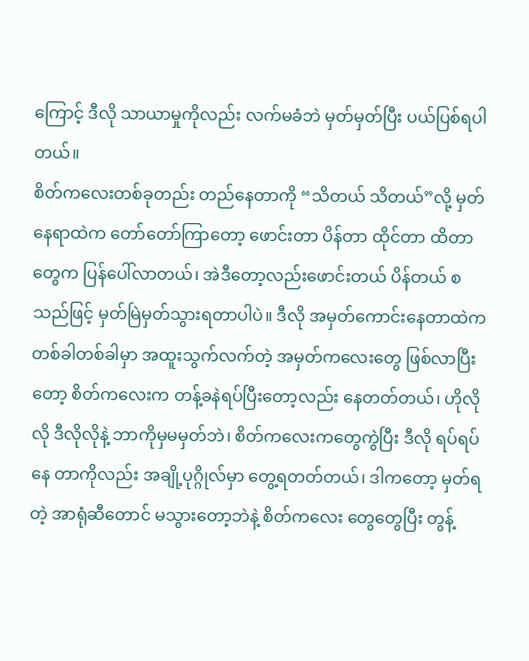ကြောင့် ဒီလို သာယာမှုကိုလည်း လက်မခံဘဲ မှတ်မှတ်ပြီး ပယ်ပြစ်ရပါတယ်။
စိတ်ကလေးတစ်ခုတည်း တည်နေတာကို “သိတယ် သိတယ်”လို့ မှတ်နေရာထဲက တော်တော်ကြာတော့ ဖောင်းတာ ပိန်တာ ထိုင်တာ ထိတာတွေက ပြန်ပေါ်လာတယ်၊ အဲဒီတော့လည်းဖောင်းတယ် ပိန်တယ် စသည်ဖြင့် မှတ်မြဲမှတ်သွားရတာပါပဲ။ ဒီလို အမှတ်ကောင်းနေတာထဲက တစ်ခါတစ်ခါမှာ အထူးသွက်လက်တဲ့ အမှတ်ကလေးတွေ ဖြစ်လာပြီးတော့ စိတ်ကလေးက တန့်ခနဲရပ်ပြီးတော့လည်း နေတတ်တယ်၊ ဟိုလိုလို ဒီလိုလိုနဲ့ ဘာကိုမှမမှတ်ဘဲ၊ စိတ်ကလေးကတွေကွဲပြီး ဒီလို ရပ်ရပ်နေ တာကိုလည်း အချို့ပုဂ္ဂိုလ်မှာ တွေ့ရတတ်တယ်၊ ဒါကတော့ မှတ်ရတဲ့ အာရုံဆီတောင် မသွားတော့ဘဲနဲ့ စိတ်ကလေး တွေတွေပြီး တွန့်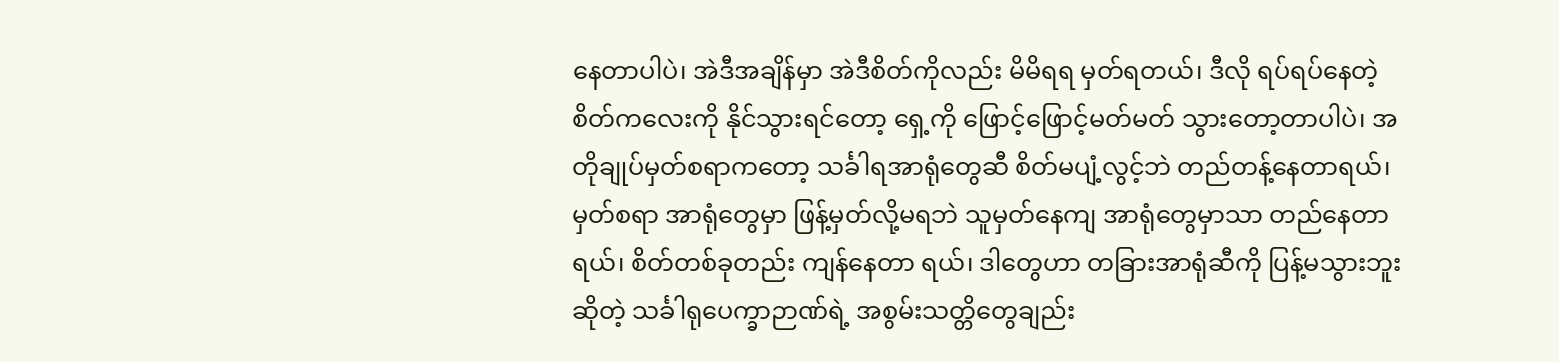နေတာပါပဲ၊ အဲဒီအချိန်မှာ အဲဒီစိတ်ကိုလည်း မိမိရရ မှတ်ရတယ်၊ ဒီလို ရပ်ရပ်နေတဲ့ စိတ်ကလေးကို နိုင်သွားရင်တော့ ရှေ့ကို ဖြောင့်ဖြောင့်မတ်မတ် သွားတော့တာပါပဲ၊ အတိုချုပ်မှတ်စရာကတော့ သင်္ခါရအာရုံတွေဆီ စိတ်မပျံ့လွင့်ဘဲ တည်တန့်နေတာရယ်၊ မှတ်စရာ အာရုံတွေမှာ ဖြန့်မှတ်လို့မရဘဲ သူမှတ်နေကျ အာရုံတွေမှာသာ တည်နေတာရယ်၊ စိတ်တစ်ခုတည်း ကျန်နေတာ ရယ်၊ ဒါတွေဟာ တခြားအာရုံဆီကို ပြန့်မသွားဘူးဆိုတဲ့ သင်္ခါရုပေက္ခာဉာဏ်ရဲ့ အစွမ်းသတ္တိတွေချည်း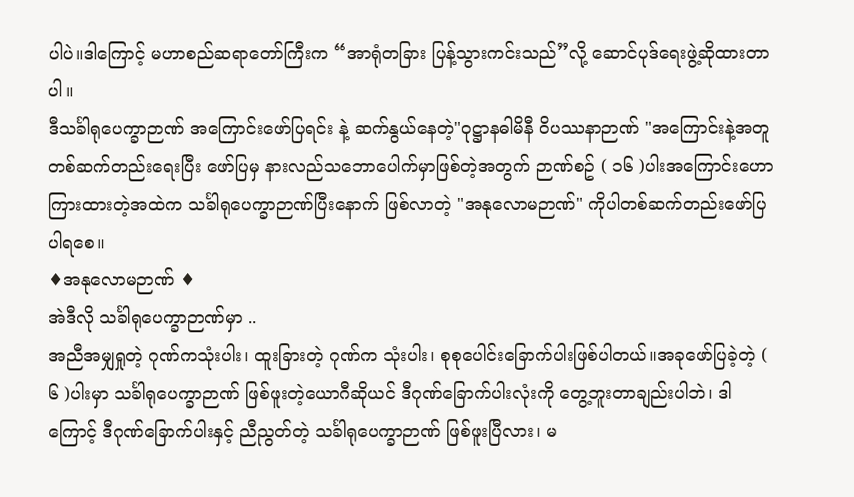ပါပဲ။ဒါကြောင့် မဟာစည်ဆရာတော်ကြီးက “အာရုံတခြား ပြန့်သွားကင်းသည်”လို့ ဆောင်ပုဒ်ရေးဖွဲ့ဆိုထားတာပါ။
ဒီသင်္ခါရုပေက္ခာဉာဏ် အကြောင်းဖော်ပြရင်း နဲ့ ဆက်နွယ်နေတဲ့"ဝုဋ္ဌာနဓါမိနီ ဝိပဿနာဉာဏ် "အကြောင်းနဲ့အတူ တစ်ဆက်တည်းရေးပြီး ဖော်ပြမှ နားလည်သဘောပေါက်မှာဖြစ်တဲ့အတွက် ဉာဏ်စဥ် ( ၁၆ )ပါးအကြောင်းဟောကြားထားတဲ့အထဲက သင်္ခါရုပေက္ခာဉာဏ်ပြီးနောက် ဖြစ်လာတဲ့ "အနုလောမဉာဏ်" ကိုပါတစ်ဆက်တည်းဖော်ပြပါရစေ။
♦အနုလောမဉာဏ် ♦
အဲဒီလို သင်္ခါရုပေက္ခာဉာဏ်မှာ ..
အညီအမျှရှုတဲ့ ဂုဏ်ကသုံးပါး၊ ထူးခြားတဲ့ ဂုဏ်က သုံးပါး၊ စုစုပေါင်းခြောက်ပါးဖြစ်ပါတယ်။အခုဖော်ပြခဲ့တဲ့ ( ၆ )ပါးမှာ သင်္ခါရုပေက္ခာဉာဏ် ဖြစ်ဖူးတဲ့ယောဂီဆိုယင် ဒီဂုဏ်ခြောက်ပါးလုံးကို တွေ့ဘူးတာချည်းပါဘဲ၊ ဒါကြောင့် ဒီဂုဏ်ခြောက်ပါးနှင့် ညီညွတ်တဲ့ သင်္ခါရုပေက္ခာဉာဏ် ဖြစ်ဖူးပြီလား၊ မ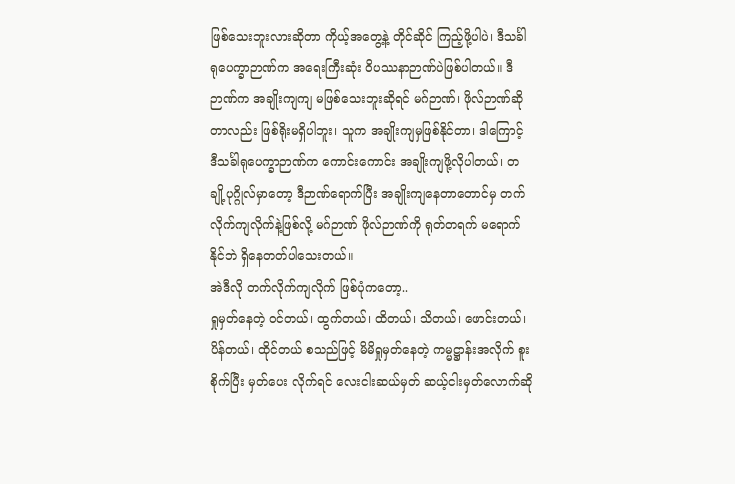ဖြစ်သေးဘူးလားဆိုတာ ကိုယ့်အတွေ့နဲ့ တိုင်ဆိုင် ကြည့်ဖို့ပါပဲ၊ ဒီသင်္ခါရုပေက္ခာဉာဏ်က အရေးကြီးဆုံး ဝိပဿနာဉာဏ်ပဲဖြစ်ပါတယ်။ ဒီဉာဏ်က အချိုးကျကျ မဖြစ်သေးဘူးဆိုရင် မဂ်ဉာဏ်၊ ဖိုလ်ဉာဏ်ဆိုတာလည်း ဖြစ်ရိုးမရှိပါဘူး၊ သူက အချိုးကျမှဖြစ်နိုင်တာ၊ ဒါကြောင့် ဒီသင်္ခါရုပေက္ခာဉာဏ်က ကောင်းကောင်း အချိုးကျဖို့လိုပါတယ်၊ တချို့ပုဂ္ဂိုလ်မှာတော့ ဒီဉာဏ်ရောက်ပြီး အချိုးကျနေတာတောင်မှ တက်လိုက်ကျလိုက်နဲ့ဖြစ်လို့ မဂ်ဉာဏ် ဖိုလ်ဉာဏ်ကို ရုတ်တရက် မရောက်နိုင်ဘဲ ရှိနေတတ်ပါသေးတယ်။
အဲဒီလို တက်လိုက်ကျလိုက် ဖြစ်ပုံကတော့..
ရှုမှတ်နေတဲ့ ဝင်တယ်၊ ထွက်တယ်၊ ထိတယ်၊ သိတယ်၊ ဖောင်းတယ်၊ ပိန်တယ်၊ ထိုင်တယ် စသည်ဖြင့် မိမိရှုမှတ်နေတဲ့ ကမ္မဋ္ဌာန်းအလိုက် စူးစိုက်ပြီး မှတ်ပေး လိုက်ရင် လေးငါးဆယ်မှတ် ဆယ့်ငါးမှတ်လောက်ဆို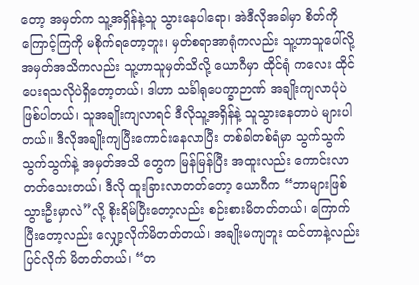တော့ အမှတ်က သူ့အရှိန်နဲ့သူ သွားနေပါရော၊ အဲဒီလိုအခါမှာ စိတ်ကို ကြောင့်ကြကို မစိုက်ရတော့ဘူး၊ မှတ်စရာအာရုံကလည်း သူ့ဟာသူပေါ်လို့ အမှတ်အသိကလည်း သူ့ဟာသူမှတ်သိလို့ ယောဂီမှာ ထိုင်ရုံ ကလေး ထိုင်ပေးရသလိုပဲရှိတော့တယ်၊ ဒါဟာ သင်္ခါရုပေက္ခာဉာဏ် အချိုးကျလာပုံပဲဖြစ်ပါတယ်၊ သူအချိုးကျလာရင် ဒီလိုသူ့အရှိန်နဲ့ သူသွားနေတာပဲ များပါတယ်။ ဒီလိုအချိုးကျပြီးကောင်းနေလာပြီး တစ်ခါတစ်ရံမှာ သွက်သွက်သွက်သွက်နဲ့ အမှတ်အသိ တွေက မြန်မြန်ပြီး အထူးလည်း ကောင်းလာတတ်သေးတယ်၊ ဒီလို ထူးခြားလာတတ်တော့ ယောဂီက “ဘာများဖြစ်သွားဦးမှာလဲ”လို့ စိုးရိမ်ပြီးတော့လည်း စဉ်းစားမိတတ်တယ်၊ ကြောက်ပြီးတော့လည်း လျှော့လိုက်မိတတ်တယ်၊ အချိုးမကျဘူး ထင်တာနဲ့လည်း ပြင်လိုက် မိတတ်တယ်၊ “တ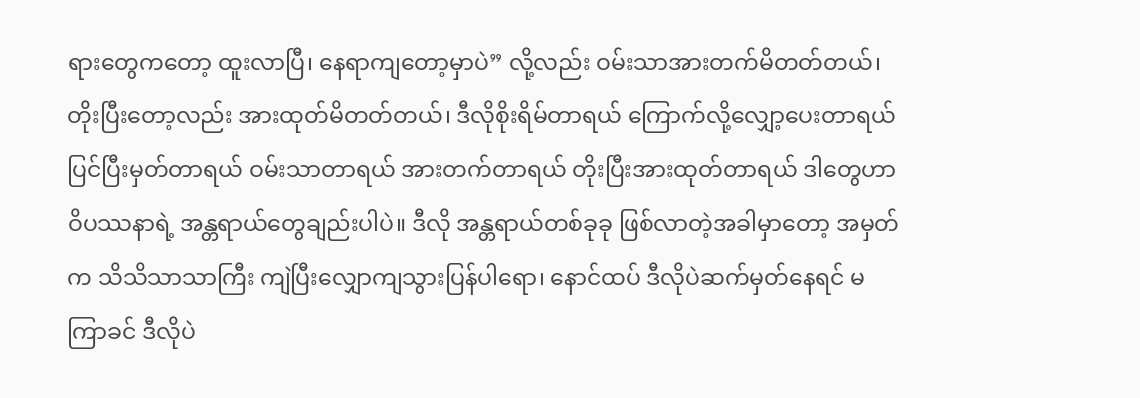ရားတွေကတော့ ထူးလာပြီ၊ နေရာကျတော့မှာပဲ” လို့လည်း ဝမ်းသာအားတက်မိတတ်တယ်၊ တိုးပြီးတော့လည်း အားထုတ်မိတတ်တယ်၊ ဒီလိုစိုးရိမ်တာရယ် ကြောက်လို့လျှော့ပေးတာရယ် ပြင်ပြီးမှတ်တာရယ် ဝမ်းသာတာရယ် အားတက်တာရယ် တိုးပြီးအားထုတ်တာရယ် ဒါတွေဟာ ဝိပဿနာရဲ့ အန္တရာယ်တွေချည်းပါပဲ။ ဒီလို အန္တရာယ်တစ်ခုခု ဖြစ်လာတဲ့အခါမှာတော့ အမှတ်က သိသိသာသာကြီး ကျဲပြီးလျှောကျသွားပြန်ပါရော၊ နောင်ထပ် ဒီလိုပဲဆက်မှတ်နေရင် မကြာခင် ဒီလိုပဲ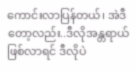ကောင်းလာပြန်တယ်၊ အဲဒီတော့လည်း..ဒီလိုအန္တရာယ်ဖြစ်လာရင် ဒီလိုပဲ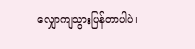လျှောကျသွားပြန်တာပါပဲ၊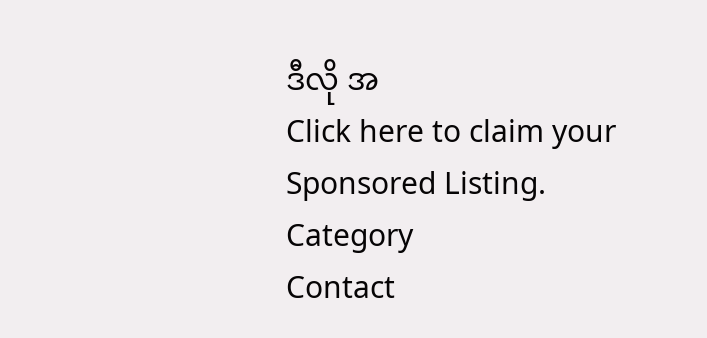ဒီလို အ
Click here to claim your Sponsored Listing.
Category
Contact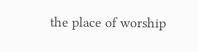the place of worship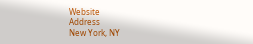Website
Address
New York, NY